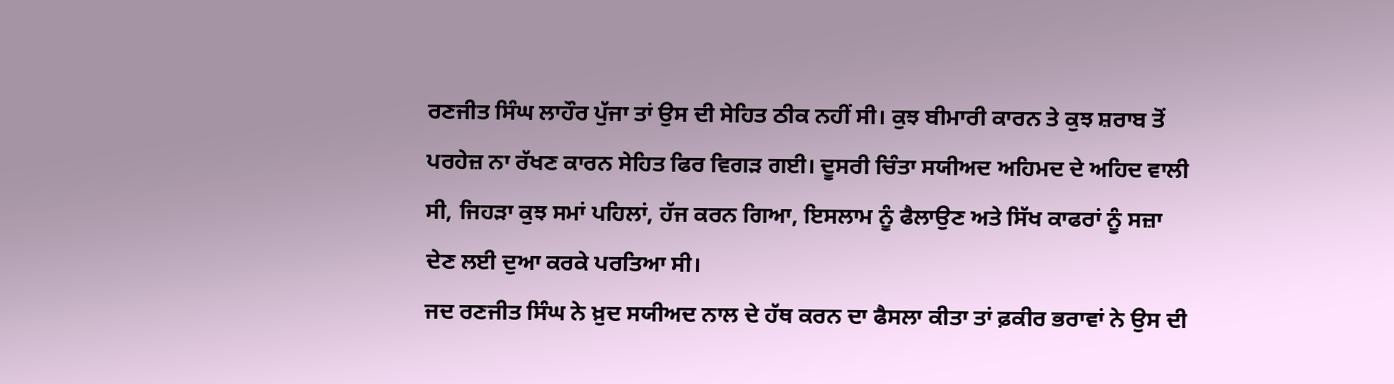ਰਣਜੀਤ ਸਿੰਘ ਲਾਹੌਰ ਪੁੱਜਾ ਤਾਂ ਉਸ ਦੀ ਸੇਹਿਤ ਠੀਕ ਨਹੀਂ ਸੀ। ਕੁਝ ਬੀਮਾਰੀ ਕਾਰਨ ਤੇ ਕੁਝ ਸ਼ਰਾਬ ਤੋਂ ਪਰਹੇਜ਼ ਨਾ ਰੱਖਣ ਕਾਰਨ ਸੇਹਿਤ ਫਿਰ ਵਿਗੜ ਗਈ। ਦੂਸਰੀ ਚਿੰਤਾ ਸਯੀਅਦ ਅਹਿਮਦ ਦੇ ਅਹਿਦ ਵਾਲੀ ਸੀ, ਜਿਹੜਾ ਕੁਝ ਸਮਾਂ ਪਹਿਲਾਂ, ਹੱਜ ਕਰਨ ਗਿਆ, ਇਸਲਾਮ ਨੂੰ ਫੈਲਾਉਣ ਅਤੇ ਸਿੱਖ ਕਾਫਰਾਂ ਨੂੰ ਸਜ਼ਾ ਦੇਣ ਲਈ ਦੁਆ ਕਰਕੇ ਪਰਤਿਆ ਸੀ।
ਜਦ ਰਣਜੀਤ ਸਿੰਘ ਨੇ ਖ਼ੁਦ ਸਯੀਅਦ ਨਾਲ ਦੇ ਹੱਥ ਕਰਨ ਦਾ ਫੈਸਲਾ ਕੀਤਾ ਤਾਂ ਫ਼ਕੀਰ ਭਰਾਵਾਂ ਨੇ ਉਸ ਦੀ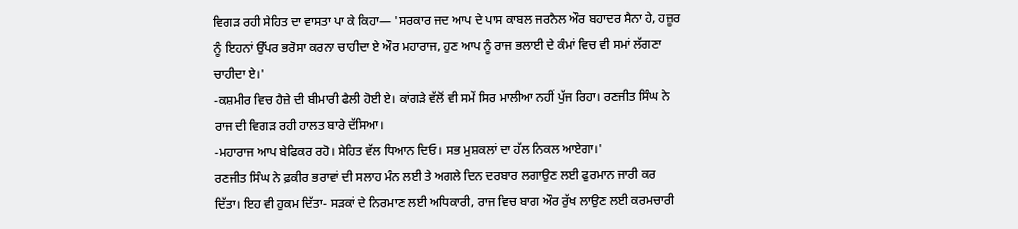ਵਿਗੜ ਰਹੀ ਸੇਹਿਤ ਦਾ ਵਾਸਤਾ ਪਾ ਕੇ ਕਿਹਾ— 'ਸਰਕਾਰ ਜਦ ਆਪ ਦੇ ਪਾਸ ਕਾਬਲ ਜਰਨੈਲ ਔਰ ਬਹਾਦਰ ਸੈਨਾ ਹੇ, ਹਜ਼ੂਰ ਨੂੰ ਇਹਨਾਂ ਉੱਪਰ ਭਰੋਸਾ ਕਰਨਾ ਚਾਹੀਦਾ ਏ ਔਰ ਮਹਾਰਾਜ, ਹੁਣ ਆਪ ਨੂੰ ਰਾਜ ਭਲਾਈ ਦੇ ਕੰਮਾਂ ਵਿਚ ਵੀ ਸਮਾਂ ਲੱਗਣਾ ਚਾਹੀਦਾ ਏ।'
-ਕਸ਼ਮੀਰ ਵਿਚ ਹੈਜ਼ੇ ਦੀ ਬੀਮਾਰੀ ਫੈਲੀ ਹੋਈ ਏ। ਕਾਂਗੜੇ ਵੱਲੋਂ ਵੀ ਸਮੇਂ ਸਿਰ ਮਾਲੀਆ ਨਹੀਂ ਪੁੱਜ ਰਿਹਾ। ਰਣਜੀਤ ਸਿੰਘ ਨੇ ਰਾਜ ਦੀ ਵਿਗੜ ਰਹੀ ਹਾਲਤ ਬਾਰੇ ਦੱਸਿਆ।
-ਮਹਾਰਾਜ ਆਪ ਬੇਫਿਕਰ ਰਹੋ। ਸੇਹਿਤ ਵੱਲ ਧਿਆਨ ਦਿਓ। ਸਭ ਮੁਸ਼ਕਲਾਂ ਦਾ ਹੱਲ ਨਿਕਲ ਆਏਗਾ।'
ਰਣਜੀਤ ਸਿੰਘ ਨੇ ਫ਼ਕੀਰ ਭਰਾਵਾਂ ਦੀ ਸਲਾਹ ਮੰਨ ਲਈ ਤੇ ਅਗਲੇ ਦਿਨ ਦਰਬਾਰ ਲਗਾਉਣ ਲਈ ਫੁਰਮਾਨ ਜਾਰੀ ਕਰ ਦਿੱਤਾ। ਇਹ ਵੀ ਹੁਕਮ ਦਿੱਤਾ- ਸੜਕਾਂ ਦੇ ਨਿਰਮਾਣ ਲਈ ਅਧਿਕਾਰੀ, ਰਾਜ ਵਿਚ ਬਾਗ ਔਰ ਰੁੱਖ ਲਾਉਣ ਲਈ ਕਰਮਚਾਰੀ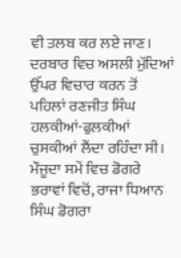ਵੀ ਤਲਬ ਕਰ ਲਏ ਜਾਣ।
ਦਰਬਾਰ ਵਿਚ ਅਸਲੀ ਮੁੱਦਿਆਂ ਉੱਪਰ ਵਿਚਾਰ ਕਰਨ ਤੋਂ ਪਹਿਲਾਂ ਰਣਜੀਤ ਸਿੰਘ ਹਲਕੀਆਂ-ਫੁਲਕੀਆਂ ਚੁਸਕੀਆਂ ਲੈਂਦਾ ਰਹਿੰਦਾ ਸੀ। ਮੌਜੂਦਾ ਸਮੇਂ ਵਿਚ ਡੋਗਰੇ ਭਰਾਵਾਂ ਵਿਚੋਂ, ਰਾਜਾ ਧਿਆਨ ਸਿੰਘ ਡੋਗਰਾ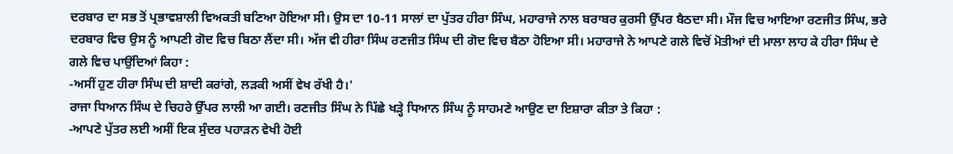ਦਰਬਾਰ ਦਾ ਸਭ ਤੋਂ ਪ੍ਰਭਾਵਸ਼ਾਲੀ ਵਿਅਕਤੀ ਬਣਿਆ ਹੋਇਆ ਸੀ। ਉਸ ਦਾ 10-11 ਸਾਲਾਂ ਦਾ ਪੁੱਤਰ ਹੀਰਾ ਸਿੰਘ, ਮਹਾਰਾਜੇ ਨਾਲ ਬਰਾਬਰ ਕੁਰਸੀ ਉੱਪਰ ਬੈਠਦਾ ਸੀ। ਮੌਜ ਵਿਚ ਆਇਆ ਰਣਜੀਤ ਸਿੰਘ, ਭਰੇ ਦਰਬਾਰ ਵਿਚ ਉਸ ਨੂੰ ਆਪਣੀ ਗੋਦ ਵਿਚ ਬਿਠਾ ਲੈਂਦਾ ਸੀ। ਅੱਜ ਵੀ ਹੀਰਾ ਸਿੰਘ ਰਣਜੀਤ ਸਿੰਘ ਦੀ ਗੋਦ ਵਿਚ ਬੈਠਾ ਹੋਇਆ ਸੀ। ਮਹਾਰਾਜੇ ਨੇ ਆਪਣੇ ਗਲੇ ਵਿਚੋਂ ਮੋਤੀਆਂ ਦੀ ਮਾਲਾ ਲਾਹ ਕੇ ਹੀਰਾ ਸਿੰਘ ਦੇ ਗਲੇ ਵਿਚ ਪਾਉਂਦਿਆਂ ਕਿਹਾ :
-ਅਸੀਂ ਹੁਣ ਹੀਰਾ ਸਿੰਘ ਦੀ ਸ਼ਾਦੀ ਕਰਾਂਗੇ, ਲੜਕੀ ਅਸੀਂ ਵੇਖ ਰੱਖੀ ਹੈ।'
ਰਾਜਾ ਧਿਆਨ ਸਿੰਘ ਦੇ ਚਿਹਰੇ ਉੱਪਰ ਲਾਲੀ ਆ ਗਈ। ਰਣਜੀਤ ਸਿੰਘ ਨੇ ਪਿੱਛੇ ਖੜ੍ਹੇ ਧਿਆਨ ਸਿੰਘ ਨੂੰ ਸਾਹਮਣੇ ਆਉਣ ਦਾ ਇਸ਼ਾਰਾ ਕੀਤਾ ਤੇ ਕਿਹਾ :
-ਆਪਣੇ ਪੁੱਤਰ ਲਈ ਅਸੀਂ ਇਕ ਸੁੰਦਰ ਪਹਾੜਨ ਵੇਖੀ ਹੋਈ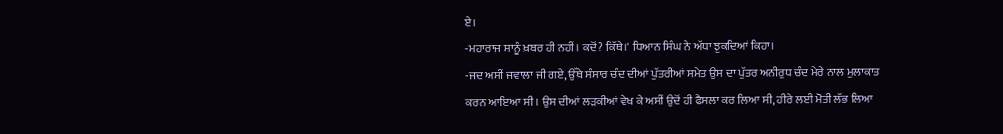ਏ।
-ਮਹਾਰਾਜ ਸਾਨੂੰ ਖ਼ਬਰ ਹੀ ਨਹੀਂ। ਕਦੋਂ? ਕਿੱਥੇ।' ਧਿਆਨ ਸਿੰਘ ਨੇ ਅੱਧਾ ਝੁਕਦਿਆਂ ਕਿਹਾ।
-ਜਦ ਅਸੀਂ ਜਵਾਲਾ ਜੀ ਗਏ, ਉੱਥੇ ਸੰਸਾਰ ਚੰਦ ਦੀਆਂ ਪੁੱਤਰੀਆਂ ਸਮੇਤ ਉਸ ਦਾ ਪੁੱਤਰ ਅਨੀਰੁਧ ਚੰਦ ਮੇਰੇ ਨਾਲ ਮੁਲਾਕਾਤ ਕਰਨ ਆਇਆ ਸੀ। ਉਸ ਦੀਆਂ ਲੜਕੀਆਂ ਵੇਖ ਕੇ ਅਸੀਂ ਉਦੋਂ ਹੀ ਫੈਸਲਾ ਕਰ ਲਿਆ ਸੀ, ਹੀਰੇ ਲਈ ਮੋਤੀ ਲੱਭ ਲਿਆ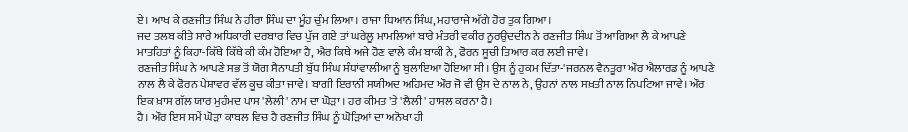ਏ। ਆਖ ਕੇ ਰਣਜੀਤ ਸਿੰਘ ਨੇ ਹੀਰਾ ਸਿੰਘ ਦਾ ਮੂੰਹ ਚੁੰਮ ਲਿਆ। ਰਾਜਾ ਧਿਆਨ ਸਿੰਘ, ਮਹਾਰਾਜੇ ਅੱਗੇ ਹੋਰ ਤੁਕ ਗਿਆ।
ਜਦ ਤਲਬ ਕੀਤੇ ਸਾਰੇ ਅਧਿਕਾਰੀ ਦਰਬਾਰ ਵਿਚ ਪੁੱਜ ਗਏ ਤਾਂ ਘਰੇਲੂ ਮਾਮਲਿਆਂ ਬਾਰੇ ਮੰਤਰੀ ਵਕੀਰ ਨੂਰਉਦਦੀਨ ਨੇ ਰਣਜੀਤ ਸਿੰਘ ਤੋਂ ਆਗਿਆ ਲੈ ਕੇ ਆਪਣੇ ਮਾਤਹਿਤਾਂ ਨੂੰ ਕਿਹਾ-ਕਿੱਥੇ ਕਿੱਥੇ ਕੀ ਕੰਮ ਹੋਇਆ ਹੈ, ਐਰ ਕਿਥੇ ਅਜੇ ਹੋਣ ਵਾਲੇ ਕੰਮ ਬਾਕੀ ਨੇ, ਫੋਰਨ ਸੂਚੀ ਤਿਆਰ ਕਰ ਲਈ ਜਾਵੇ।
ਰਣਜੀਤ ਸਿੰਘ ਨੇ ਆਪਣੇ ਸਭ ਤੋਂ ਯੋਗ ਸੈਨਾਪਤੀ ਬੁੱਧ ਸਿੰਘ ਸੰਧਾਂਵਾਲੀਆ ਨੂੰ ਬੁਲਾਇਆ ਹੋਇਆ ਸੀ। ਉਸ ਨੂੰ ਹੁਕਮ ਦਿੱਤਾ-'ਜਰਨਲ ਵੈਨਤੂਰਾ ਔਰ ਐਲਾਰਡ ਨੂੰ ਆਪਣੇ ਨਾਲ ਲੈ ਕੇ ਫੋਰਨ ਪੇਸ਼ਾਵਰ ਵੱਲ ਕੂਚ ਕੀਤਾ ਜਾਵੇ। ਬਾਗੀ ਇਰਾਨੀ ਸਯੀਅਦ ਅਹਿਮਦ ਔਰ ਜੋ ਵੀ ਉਸ ਦੇ ਨਾਲ ਨੇ, ਉਹਨਾਂ ਨਾਲ ਸਖ਼ਤੀ ਨਾਲ ਨਿਪਟਿਆ ਜਾਵੇ। ਔਰ ਇਕ ਖ਼ਾਸ ਗੱਲ ਯਾਰ ਮੁਹੰਮਦ ਪਾਸ 'ਲੇਲੀ' ਨਾਮ ਦਾ ਘੋੜਾ । ਹਰ ਕੀਮਤ 'ਤੇ 'ਲੈਲੀ' ਹਾਸਲ ਕਰਨਾ ਹੈ।
ਹੈ। ਔਰ ਇਸ ਸਮੇਂ ਘੋੜਾ ਕਾਬਲ ਵਿਚ ਹੈ ਰਣਜੀਤ ਸਿੰਘ ਨੂੰ ਘੋੜਿਆਂ ਦਾ ਅਨੋਖਾ ਹੀ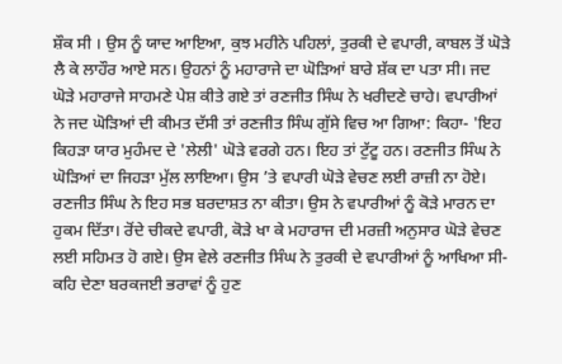ਸ਼ੌਕ ਸੀ । ਉਸ ਨੂੰ ਯਾਦ ਆਇਆ, ਕੁਝ ਮਹੀਨੇ ਪਹਿਲਾਂ, ਤੁਰਕੀ ਦੇ ਵਪਾਰੀ, ਕਾਬਲ ਤੋਂ ਘੋੜੇ ਲੈ ਕੇ ਲਾਹੌਰ ਆਏ ਸਨ। ਉਹਨਾਂ ਨੂੰ ਮਹਾਰਾਜੇ ਦਾ ਘੋੜਿਆਂ ਬਾਰੇ ਸ਼ੱਕ ਦਾ ਪਤਾ ਸੀ। ਜਦ ਘੋੜੇ ਮਹਾਰਾਜੇ ਸਾਹਮਣੇ ਪੇਸ਼ ਕੀਤੇ ਗਏ ਤਾਂ ਰਣਜੀਤ ਸਿੰਘ ਨੇ ਖਰੀਦਣੇ ਚਾਹੇ। ਵਪਾਰੀਆਂ ਨੇ ਜਦ ਘੋੜਿਆਂ ਦੀ ਕੀਮਤ ਦੱਸੀ ਤਾਂ ਰਣਜੀਤ ਸਿੰਘ ਗੁੱਸੇ ਵਿਚ ਆ ਗਿਆ: ਕਿਹਾ- 'ਇਹ ਕਿਹੜਾ ਯਾਰ ਮੁਹੰਮਦ ਦੇ 'ਲੇਲੀ' ਘੋੜੇ ਵਰਗੇ ਹਨ। ਇਹ ਤਾਂ ਟੁੱਟੂ ਹਨ। ਰਣਜੀਤ ਸਿੰਘ ਨੇ ਘੋੜਿਆਂ ਦਾ ਜਿਹੜਾ ਮੁੱਲ ਲਾਇਆ। ਉਸ ’ਤੇ ਵਪਾਰੀ ਘੋੜੇ ਵੇਚਣ ਲਈ ਰਾਜ਼ੀ ਨਾ ਹੋਏ। ਰਣਜੀਤ ਸਿੰਘ ਨੇ ਇਹ ਸਭ ਬਰਦਾਸ਼ਤ ਨਾ ਕੀਤਾ। ਉਸ ਨੇ ਵਪਾਰੀਆਂ ਨੂੰ ਕੋੜੇ ਮਾਰਨ ਦਾ ਹੁਕਮ ਦਿੱਤਾ। ਰੋਂਦੇ ਚੀਕਦੇ ਵਪਾਰੀ, ਕੋੜੇ ਖਾ ਕੇ ਮਹਾਰਾਜ ਦੀ ਮਰਜ਼ੀ ਅਨੁਸਾਰ ਘੋੜੇ ਵੇਚਣ ਲਈ ਸਹਿਮਤ ਹੋ ਗਏ। ਉਸ ਵੇਲੇ ਰਣਜੀਤ ਸਿੰਘ ਨੇ ਤੁਰਕੀ ਦੇ ਵਪਾਰੀਆਂ ਨੂੰ ਆਖਿਆ ਸੀ- ਕਹਿ ਦੇਣਾ ਬਰਕਜਈ ਭਰਾਵਾਂ ਨੂੰ ਹੁਣ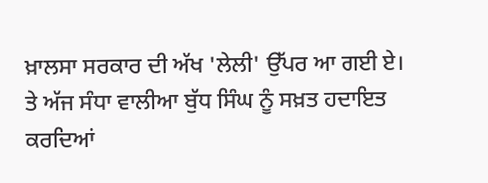ਖ਼ਾਲਸਾ ਸਰਕਾਰ ਦੀ ਅੱਖ 'ਲੇਲੀ' ਉੱਪਰ ਆ ਗਈ ਏ।
ਤੇ ਅੱਜ ਸੰਧਾ ਵਾਲੀਆ ਬੁੱਧ ਸਿੰਘ ਨੂੰ ਸਖ਼ਤ ਹਦਾਇਤ ਕਰਦਿਆਂ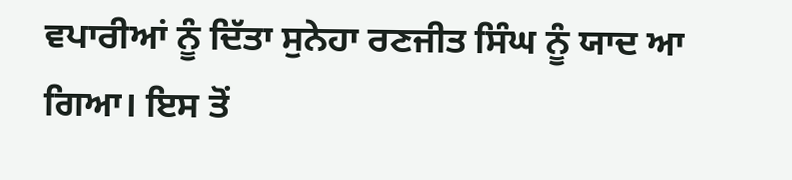ਵਪਾਰੀਆਂ ਨੂੰ ਦਿੱਤਾ ਸੁਨੇਹਾ ਰਣਜੀਤ ਸਿੰਘ ਨੂੰ ਯਾਦ ਆ ਗਿਆ। ਇਸ ਤੋਂ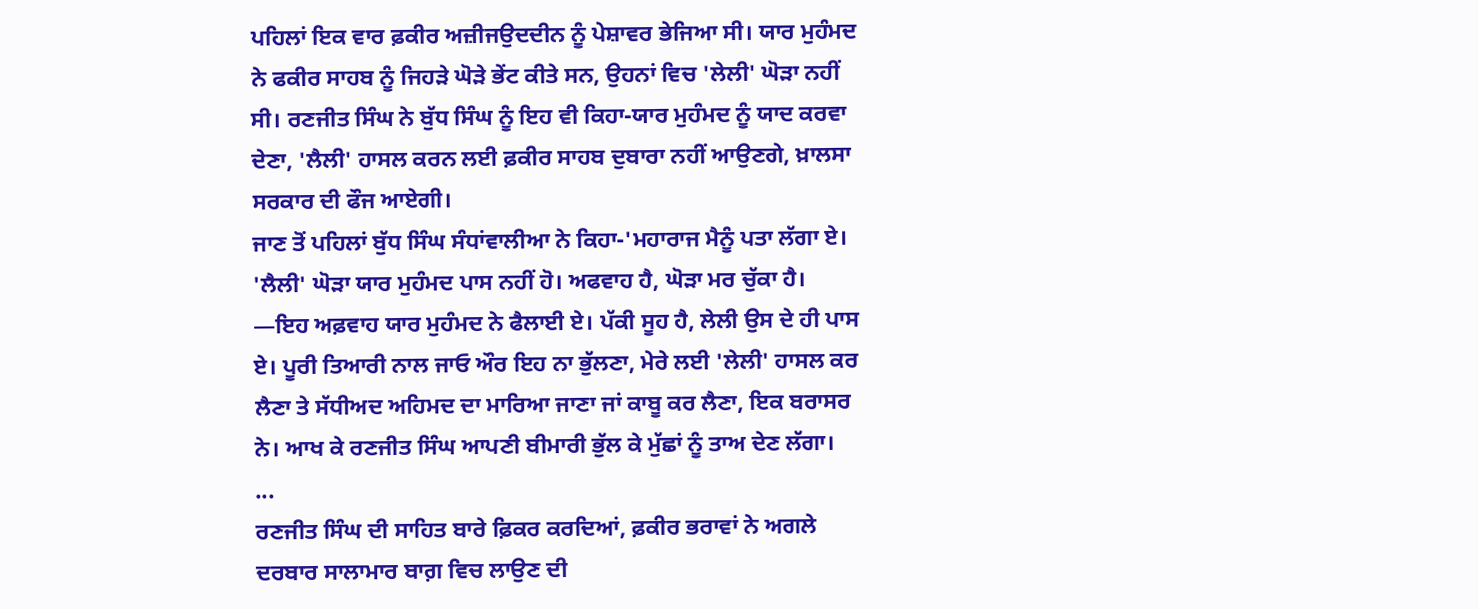ਪਹਿਲਾਂ ਇਕ ਵਾਰ ਫ਼ਕੀਰ ਅਜ਼ੀਜਉਦਦੀਨ ਨੂੰ ਪੇਸ਼ਾਵਰ ਭੇਜਿਆ ਸੀ। ਯਾਰ ਮੁਹੰਮਦ ਨੇ ਫਕੀਰ ਸਾਹਬ ਨੂੰ ਜਿਹੜੇ ਘੋੜੇ ਭੇਂਟ ਕੀਤੇ ਸਨ, ਉਹਨਾਂ ਵਿਚ 'ਲੇਲੀ' ਘੋੜਾ ਨਹੀਂ ਸੀ। ਰਣਜੀਤ ਸਿੰਘ ਨੇ ਬੁੱਧ ਸਿੰਘ ਨੂੰ ਇਹ ਵੀ ਕਿਹਾ-ਯਾਰ ਮੁਹੰਮਦ ਨੂੰ ਯਾਦ ਕਰਵਾ ਦੇਣਾ, 'ਲੈਲੀ' ਹਾਸਲ ਕਰਨ ਲਈ ਫ਼ਕੀਰ ਸਾਹਬ ਦੁਬਾਰਾ ਨਹੀਂ ਆਉਣਗੇ, ਖ਼ਾਲਸਾ ਸਰਕਾਰ ਦੀ ਫੌਜ ਆਏਗੀ।
ਜਾਣ ਤੋਂ ਪਹਿਲਾਂ ਬੁੱਧ ਸਿੰਘ ਸੰਧਾਂਵਾਲੀਆ ਨੇ ਕਿਹਾ-'ਮਹਾਰਾਜ ਮੈਨੂੰ ਪਤਾ ਲੱਗਾ ਏ। 'ਲੈਲੀ' ਘੋੜਾ ਯਾਰ ਮੁਹੰਮਦ ਪਾਸ ਨਹੀਂ ਹੋ। ਅਫਵਾਹ ਹੈ, ਘੋੜਾ ਮਰ ਚੁੱਕਾ ਹੈ।
—ਇਹ ਅਫ਼ਵਾਹ ਯਾਰ ਮੁਹੰਮਦ ਨੇ ਫੈਲਾਈ ਏ। ਪੱਕੀ ਸੂਹ ਹੈ, ਲੇਲੀ ਉਸ ਦੇ ਹੀ ਪਾਸ ਏ। ਪੂਰੀ ਤਿਆਰੀ ਨਾਲ ਜਾਓ ਔਰ ਇਹ ਨਾ ਭੁੱਲਣਾ, ਮੇਰੇ ਲਈ 'ਲੇਲੀ' ਹਾਸਲ ਕਰ ਲੈਣਾ ਤੇ ਸੱਧੀਅਦ ਅਹਿਮਦ ਦਾ ਮਾਰਿਆ ਜਾਣਾ ਜਾਂ ਕਾਬੂ ਕਰ ਲੈਣਾ, ਇਕ ਬਰਾਸਰ ਨੇ। ਆਖ ਕੇ ਰਣਜੀਤ ਸਿੰਘ ਆਪਣੀ ਬੀਮਾਰੀ ਭੁੱਲ ਕੇ ਮੁੱਛਾਂ ਨੂੰ ਤਾਅ ਦੇਣ ਲੱਗਾ।
...
ਰਣਜੀਤ ਸਿੰਘ ਦੀ ਸਾਹਿਤ ਬਾਰੇ ਫ਼ਿਕਰ ਕਰਦਿਆਂ, ਫ਼ਕੀਰ ਭਰਾਵਾਂ ਨੇ ਅਗਲੇ ਦਰਬਾਰ ਸਾਲਾਮਾਰ ਬਾਗ਼ ਵਿਚ ਲਾਉਣ ਦੀ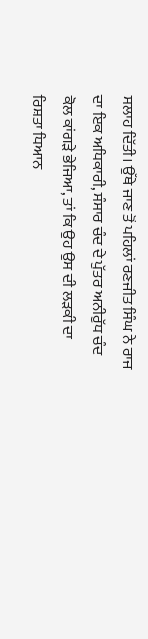ਸਲਾਹ ਦਿੱਤੀ। ਉੱਥੇ ਜਾਣ ਤੋਂ ਪਹਿਲਾਂ ਰਣਜੀਤ ਸਿੰਘ ਨੇ ਰਾਜ ਦਾ ਇਕ ਅਧਿਕਾਰੀ, ਸੰਸਾਰ ਚੰਦ ਦੇ ਪੁੱਤਰ ਅਨੀਰੁੱਧ ਚੰਦ ਕੋਲ ਕਾਂਗੜੇ ਭੇਜਿਆ, ਤਾਂ ਕਿ ਉਹ ਉਸ ਦੀ ਲੜਕੀ ਦਾ ਰਿਸ਼ਤਾ ਧਿਆਨ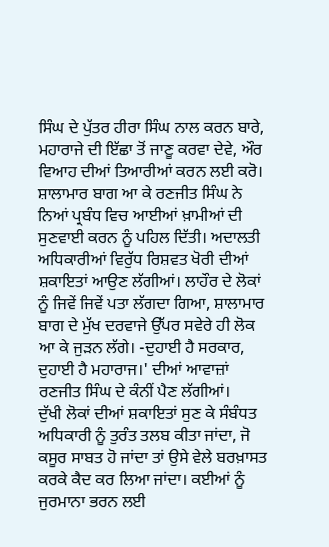ਸਿੰਘ ਦੇ ਪੁੱਤਰ ਹੀਰਾ ਸਿੰਘ ਨਾਲ ਕਰਨ ਬਾਰੇ, ਮਹਾਰਾਜੇ ਦੀ ਇੱਛਾ ਤੋਂ ਜਾਣੂ ਕਰਵਾ ਦੇਵੇ, ਔਰ ਵਿਆਹ ਦੀਆਂ ਤਿਆਰੀਆਂ ਕਰਨ ਲਈ ਕਰੋ।
ਸ਼ਾਲਾਮਾਰ ਬਾਗ ਆ ਕੇ ਰਣਜੀਤ ਸਿੰਘ ਨੇ ਨਿਆਂ ਪ੍ਰਬੰਧ ਵਿਚ ਆਈਆਂ ਖ਼ਾਮੀਆਂ ਦੀ ਸੁਣਵਾਈ ਕਰਨ ਨੂੰ ਪਹਿਲ ਦਿੱਤੀ। ਅਦਾਲਤੀ ਅਧਿਕਾਰੀਆਂ ਵਿਰੁੱਧ ਰਿਸ਼ਵਤ ਖੋਰੀ ਦੀਆਂ ਸ਼ਕਾਇਤਾਂ ਆਉਣ ਲੱਗੀਆਂ। ਲਾਹੌਰ ਦੇ ਲੋਕਾਂ ਨੂੰ ਜਿਵੇਂ ਜਿਵੇਂ ਪਤਾ ਲੱਗਦਾ ਗਿਆ, ਸ਼ਾਲਾਮਾਰ ਬਾਗ ਦੇ ਮੁੱਖ ਦਰਵਾਜੇ ਉੱਪਰ ਸਵੇਰੇ ਹੀ ਲੋਕ ਆ ਕੇ ਜੁੜਨ ਲੱਗੇ। -ਦੁਹਾਈ ਹੈ ਸਰਕਾਰ, ਦੁਹਾਈ ਹੈ ਮਹਾਰਾਜ।' ਦੀਆਂ ਆਵਾਜ਼ਾਂ ਰਣਜੀਤ ਸਿੰਘ ਦੇ ਕੰਨੀਂ ਪੈਣ ਲੱਗੀਆਂ।
ਦੁੱਖੀ ਲੋਕਾਂ ਦੀਆਂ ਸ਼ਕਾਇਤਾਂ ਸੁਣ ਕੇ ਸੰਬੰਧਤ ਅਧਿਕਾਰੀ ਨੂੰ ਤੁਰੰਤ ਤਲਬ ਕੀਤਾ ਜਾਂਦਾ, ਜੋ ਕਸੂਰ ਸਾਬਤ ਹੋ ਜਾਂਦਾ ਤਾਂ ਉਸੇ ਵੇਲੇ ਬਰਖ਼ਾਸਤ ਕਰਕੇ ਕੈਦ ਕਰ ਲਿਆ ਜਾਂਦਾ। ਕਈਆਂ ਨੂੰ ਜੁਰਮਾਨਾ ਭਰਨ ਲਈ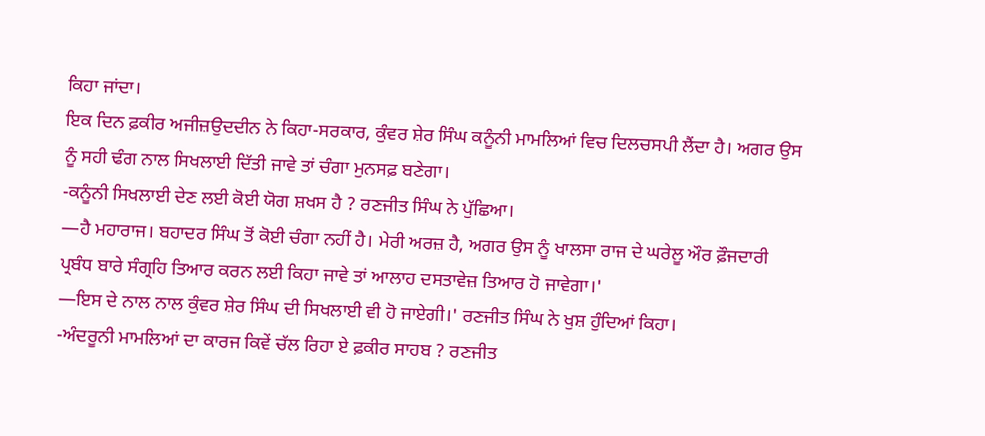ਕਿਹਾ ਜਾਂਦਾ।
ਇਕ ਦਿਨ ਫ਼ਕੀਰ ਅਜੀਜ਼ਉਦਦੀਨ ਨੇ ਕਿਹਾ-ਸਰਕਾਰ, ਕੁੰਵਰ ਸ਼ੇਰ ਸਿੰਘ ਕਨੂੰਨੀ ਮਾਮਲਿਆਂ ਵਿਚ ਦਿਲਚਸਪੀ ਲੈਂਦਾ ਹੈ। ਅਗਰ ਉਸ ਨੂੰ ਸਹੀ ਢੰਗ ਨਾਲ ਸਿਖਲਾਈ ਦਿੱਤੀ ਜਾਵੇ ਤਾਂ ਚੰਗਾ ਮੁਨਸਫ਼ ਬਣੇਗਾ।
-ਕਨੂੰਨੀ ਸਿਖਲਾਈ ਦੇਣ ਲਈ ਕੋਈ ਯੋਗ ਸ਼ਖਸ ਹੈ ? ਰਣਜੀਤ ਸਿੰਘ ਨੇ ਪੁੱਛਿਆ।
—ਹੈ ਮਹਾਰਾਜ। ਬਹਾਦਰ ਸਿੰਘ ਤੋਂ ਕੋਈ ਚੰਗਾ ਨਹੀਂ ਹੈ। ਮੇਰੀ ਅਰਜ਼ ਹੈ, ਅਗਰ ਉਸ ਨੂੰ ਖਾਲਸਾ ਰਾਜ ਦੇ ਘਰੇਲੂ ਔਰ ਫ਼ੌਜਦਾਰੀ ਪ੍ਰਬੰਧ ਬਾਰੇ ਸੰਗ੍ਰਹਿ ਤਿਆਰ ਕਰਨ ਲਈ ਕਿਹਾ ਜਾਵੇ ਤਾਂ ਆਲਾਹ ਦਸਤਾਵੇਜ਼ ਤਿਆਰ ਹੋ ਜਾਵੇਗਾ।'
—ਇਸ ਦੇ ਨਾਲ ਨਾਲ ਕੁੰਵਰ ਸ਼ੇਰ ਸਿੰਘ ਦੀ ਸਿਖਲਾਈ ਵੀ ਹੋ ਜਾਏਗੀ।' ਰਣਜੀਤ ਸਿੰਘ ਨੇ ਖੁਸ਼ ਹੁੰਦਿਆਂ ਕਿਹਾ।
-ਅੰਦਰੂਨੀ ਮਾਮਲਿਆਂ ਦਾ ਕਾਰਜ ਕਿਵੇਂ ਚੱਲ ਰਿਹਾ ਏ ਫ਼ਕੀਰ ਸਾਹਬ ? ਰਣਜੀਤ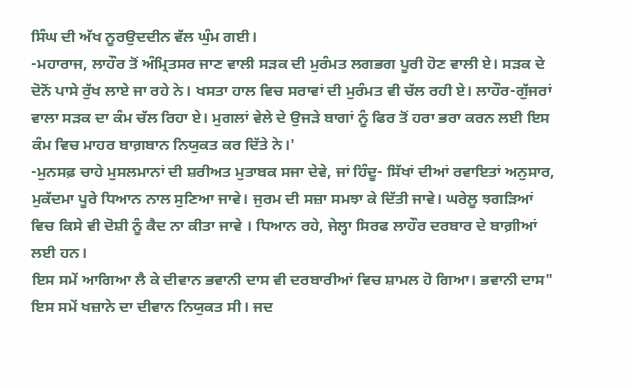ਸਿੰਘ ਦੀ ਅੱਖ ਨੂਰਉਦਦੀਨ ਵੱਲ ਘੁੰਮ ਗਈ।
-ਮਹਾਰਾਜ, ਲਾਹੌਰ ਤੋਂ ਅੰਮ੍ਰਿਤਸਰ ਜਾਣ ਵਾਲੀ ਸੜਕ ਦੀ ਮੁਰੰਮਤ ਲਗਭਗ ਪੂਰੀ ਹੋਣ ਵਾਲੀ ਏ। ਸੜਕ ਦੇ ਦੋਨੋਂ ਪਾਸੇ ਰੁੱਖ ਲਾਏ ਜਾ ਰਹੇ ਨੇ। ਖਸਤਾ ਹਾਲ ਵਿਚ ਸਰਾਵਾਂ ਦੀ ਮੁਰੰਮਤ ਵੀ ਚੱਲ ਰਹੀ ਏ। ਲਾਹੌਰ-ਗੁੱਜਰਾਂ ਵਾਲਾ ਸੜਕ ਦਾ ਕੰਮ ਚੱਲ ਰਿਹਾ ਏ। ਮੁਗਲਾਂ ਵੇਲੇ ਦੇ ਉਜੜੇ ਬਾਗਾਂ ਨੂੰ ਫਿਰ ਤੋਂ ਹਰਾ ਭਰਾ ਕਰਨ ਲਈ ਇਸ ਕੰਮ ਵਿਚ ਮਾਹਰ ਬਾਗ਼ਬਾਨ ਨਿਯੁਕਤ ਕਰ ਦਿੱਤੇ ਨੇ।'
-ਮੁਨਸਫ਼ ਚਾਹੇ ਮੁਸਲਮਾਨਾਂ ਦੀ ਸ਼ਰੀਅਤ ਮੁਤਾਬਕ ਸਜਾ ਦੇਵੇ, ਜਾਂ ਹਿੰਦੂ- ਸਿੱਖਾਂ ਦੀਆਂ ਰਵਾਇਤਾਂ ਅਨੁਸਾਰ, ਮੁਕੱਦਮਾ ਪੂਰੇ ਧਿਆਨ ਨਾਲ ਸੁਣਿਆ ਜਾਵੇ। ਜੁਰਮ ਦੀ ਸਜ਼ਾ ਸਮਝਾ ਕੇ ਦਿੱਤੀ ਜਾਵੇ। ਘਰੇਲੂ ਝਗੜਿਆਂ ਵਿਚ ਕਿਸੇ ਵੀ ਦੋਸ਼ੀ ਨੂੰ ਕੈਦ ਨਾ ਕੀਤਾ ਜਾਵੇ । ਧਿਆਨ ਰਹੇ, ਜੇਲ੍ਹਾ ਸਿਰਫ ਲਾਹੌਰ ਦਰਬਾਰ ਦੇ ਬਾਗ਼ੀਆਂ ਲਈ ਹਨ।
ਇਸ ਸਮੇਂ ਆਗਿਆ ਲੈ ਕੇ ਦੀਵਾਨ ਭਵਾਨੀ ਦਾਸ ਵੀ ਦਰਬਾਰੀਆਂ ਵਿਚ ਸ਼ਾਮਲ ਹੋ ਗਿਆ। ਭਵਾਨੀ ਦਾਸ" ਇਸ ਸਮੇਂ ਖਜ਼ਾਨੇ ਦਾ ਦੀਵਾਨ ਨਿਯੁਕਤ ਸੀ। ਜਦ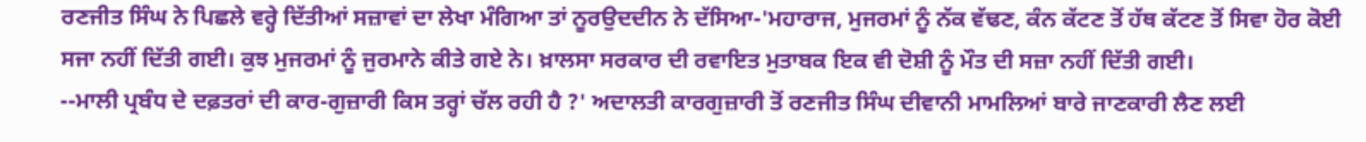ਰਣਜੀਤ ਸਿੰਘ ਨੇ ਪਿਛਲੇ ਵਰ੍ਹੇ ਦਿੱਤੀਆਂ ਸਜ਼ਾਵਾਂ ਦਾ ਲੇਖਾ ਮੰਗਿਆ ਤਾਂ ਨੂਰਉਦਦੀਨ ਨੇ ਦੱਸਿਆ-'ਮਹਾਰਾਜ, ਮੁਜਰਮਾਂ ਨੂੰ ਨੱਕ ਵੱਢਣ, ਕੰਨ ਕੱਟਣ ਤੋਂ ਹੱਥ ਕੱਟਣ ਤੋਂ ਸਿਵਾ ਹੋਰ ਕੋਈ ਸਜਾ ਨਹੀਂ ਦਿੱਤੀ ਗਈ। ਕੁਝ ਮੁਜਰਮਾਂ ਨੂੰ ਜੁਰਮਾਨੇ ਕੀਤੇ ਗਏ ਨੇ। ਖ਼ਾਲਸਾ ਸਰਕਾਰ ਦੀ ਰਵਾਇਤ ਮੁਤਾਬਕ ਇਕ ਵੀ ਦੋਸ਼ੀ ਨੂੰ ਮੌਤ ਦੀ ਸਜ਼ਾ ਨਹੀਂ ਦਿੱਤੀ ਗਈ।
--ਮਾਲੀ ਪ੍ਰਬੰਧ ਦੇ ਦਫ਼ਤਰਾਂ ਦੀ ਕਾਰ-ਗੁਜ਼ਾਰੀ ਕਿਸ ਤਰ੍ਹਾਂ ਚੱਲ ਰਹੀ ਹੈ ?' ਅਦਾਲਤੀ ਕਾਰਗੁਜ਼ਾਰੀ ਤੋਂ ਰਣਜੀਤ ਸਿੰਘ ਦੀਵਾਨੀ ਮਾਮਲਿਆਂ ਬਾਰੇ ਜਾਣਕਾਰੀ ਲੈਣ ਲਈ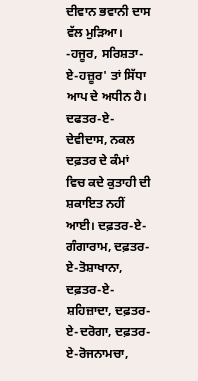ਦੀਵਾਨ ਭਵਾਨੀ ਦਾਸ ਵੱਲ ਮੁੜਿਆ।
-ਹਜੂਰ, ਸਰਿਸ਼ਤਾ-ਏ-ਹਜ਼ੂਰ' ਤਾਂ ਸਿੱਧਾ ਆਪ ਦੇ ਅਧੀਨ ਹੈ। ਦਫਤਰ-ਏ- ਦੇਵੀਦਾਸ, ਨਕਲ ਦਫ਼ਤਰ ਦੇ ਕੰਮਾਂ ਵਿਚ ਕਦੇ ਕੁਤਾਹੀ ਦੀ ਸ਼ਕਾਇਤ ਨਹੀਂ ਆਈ। ਦਫ਼ਤਰ-ਏ-ਗੰਗਾਰਾਮ, ਦਫ਼ਤਰ-ਏ-ਤੋਸ਼ਾਖਾਨਾ, ਦਫ਼ਤਰ-ਏ-ਸ਼ਹਿਜ਼ਾਦਾ, ਦਫ਼ਤਰ- ਏ-ਦਰੋਗਾ, ਦਫ਼ਤਰ-ਏ-ਰੋਜਨਾਮਚਾ,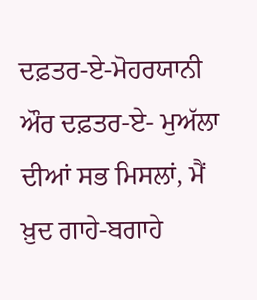ਦਫ਼ਤਰ-ਏ-ਮੋਹਰਯਾਨੀ ਔਰ ਦਫ਼ਤਰ-ਏ- ਮੁਅੱਲਾ ਦੀਆਂ ਸਭ ਮਿਸਲਾਂ, ਮੈਂ ਖ਼ੁਦ ਗਾਹੇ-ਬਗਾਹੇ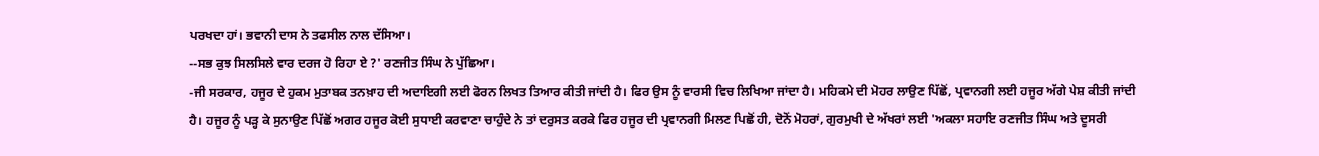ਪਰਖਦਾ ਹਾਂ। ਭਵਾਨੀ ਦਾਸ ਨੇ ਤਫਸੀਲ ਨਾਲ ਦੱਸਿਆ।
--ਸਭ ਕੁਝ ਸਿਲਸਿਲੇ ਵਾਰ ਦਰਜ ਹੋ ਰਿਹਾ ਏ ?' ਰਣਜੀਤ ਸਿੰਘ ਨੇ ਪੁੱਛਿਆ।
-ਜੀ ਸਰਕਾਰ, ਹਜੂਰ ਦੇ ਹੁਕਮ ਮੁਤਾਬਕ ਤਨਖ਼ਾਹ ਦੀ ਅਦਾਇਗੀ ਲਈ ਫੋਰਨ ਲਿਖਤ ਤਿਆਰ ਕੀਤੀ ਜਾਂਦੀ ਹੈ। ਫਿਰ ਉਸ ਨੂੰ ਵਾਰਸੀ ਵਿਚ ਲਿਖਿਆ ਜਾਂਦਾ ਹੈ। ਮਹਿਕਮੇ ਦੀ ਮੋਹਰ ਲਾਉਣ ਪਿੱਛੋਂ, ਪ੍ਰਵਾਨਗੀ ਲਈ ਹਜੂਰ ਅੱਗੇ ਪੇਸ਼ ਕੀਤੀ ਜਾਂਦੀ ਹੈ। ਹਜੂਰ ਨੂੰ ਪੜ੍ਹ ਕੇ ਸੁਨਾਉਣ ਪਿੱਛੋਂ ਅਗਰ ਹਜੂਰ ਕੋਈ ਸੁਧਾਈ ਕਰਵਾਣਾ ਚਾਹੁੰਦੇ ਨੇ ਤਾਂ ਦਰੁਸਤ ਕਰਕੇ ਫਿਰ ਹਜੂਰ ਦੀ ਪ੍ਰਵਾਨਗੀ ਮਿਲਣ ਪਿਛੋਂ ਹੀ, ਦੋਨੋਂ ਮੋਹਰਾਂ, ਗੁਰਮੁਖੀ ਦੇ ਅੱਖਰਾਂ ਲਈ 'ਅਕਲਾ ਸਹਾਇ ਰਣਜੀਤ ਸਿੰਘ ਅਤੇ ਦੂਸਰੀ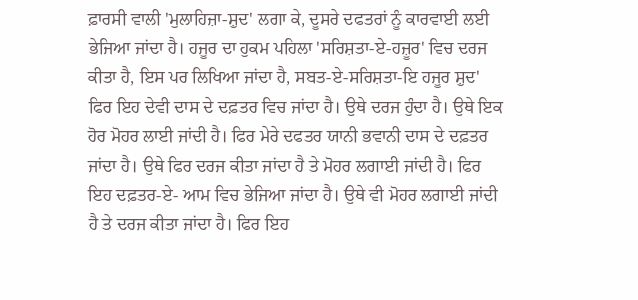ਫ਼ਾਰਸੀ ਵਾਲੀ 'ਮੁਲਾਹਿਜ਼ਾ-ਸ਼ੁਦ' ਲਗਾ ਕੇ, ਦੂਸਰੇ ਦਫਤਰਾਂ ਨੂੰ ਕਾਰਵਾਈ ਲਈ ਭੇਜਿਆ ਜਾਂਦਾ ਹੈ। ਹਜੂਰ ਦਾ ਹੁਕਮ ਪਹਿਲਾ 'ਸਰਿਸ਼ਤਾ-ਏ-ਹਜ਼ੂਰ' ਵਿਚ ਦਰਜ ਕੀਤਾ ਹੈ, ਇਸ ਪਰ ਲਿਖਿਆ ਜਾਂਦਾ ਹੈ, ਸਬਤ-ਏ-ਸਰਿਸ਼ਤਾ-ਇ ਹਜੂਰ ਸ਼ੁਦ' ਫਿਰ ਇਹ ਦੇਵੀ ਦਾਸ ਦੇ ਦਫ਼ਤਰ ਵਿਚ ਜਾਂਦਾ ਹੈ। ਉਥੇ ਦਰਜ ਹੁੰਦਾ ਹੈ। ਉਥੇ ਇਕ ਹੋਰ ਮੋਹਰ ਲਾਈ ਜਾਂਦੀ ਹੈ। ਫਿਰ ਮੇਰੇ ਦਫਤਰ ਯਾਨੀ ਭਵਾਨੀ ਦਾਸ ਦੇ ਦਫ਼ਤਰ ਜਾਂਦਾ ਹੈ। ਉਥੇ ਫਿਰ ਦਰਜ ਕੀਤਾ ਜਾਂਦਾ ਹੈ ਤੇ ਮੋਹਰ ਲਗਾਈ ਜਾਂਦੀ ਹੈ। ਫਿਰ ਇਹ ਦਫ਼ਤਰ-ਏ- ਆਮ ਵਿਚ ਭੇਜਿਆ ਜਾਂਦਾ ਹੈ। ਉਥੇ ਵੀ ਮੋਹਰ ਲਗਾਈ ਜਾਂਦੀ ਹੈ ਤੇ ਦਰਜ ਕੀਤਾ ਜਾਂਦਾ ਹੈ। ਫਿਰ ਇਹ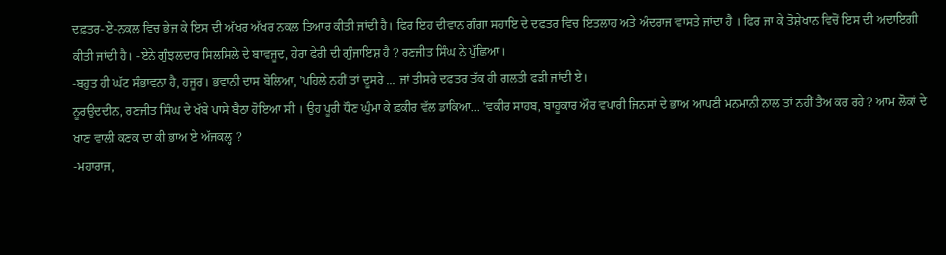ਦਫ਼ਤਰ-ਏ-ਨਕਲ ਵਿਚ ਭੇਜ ਕੇ ਇਸ ਦੀ ਅੱਖਰ ਅੱਖਰ ਨਕਲ ਤਿਆਰ ਕੀਤੀ ਜਾਂਦੀ ਹੈ। ਫਿਰ ਇਹ ਦੀਵਾਨ ਗੰਗਾ ਸਹਾਇ ਦੇ ਦਫਤਰ ਵਿਚ ਇਤਲਾਹ ਅਤੇ ਅੰਦਰਾਜ ਵਾਸਤੇ ਜਾਂਦਾ ਹੈ । ਫਿਰ ਜਾ ਕੇ ਤੋਸ਼ੇਖਾਨ ਵਿਚੋਂ ਇਸ ਦੀ ਅਦਾਇਗੀ ਕੀਤੀ ਜਾਂਦੀ ਹੈ। -ਏਨੇ ਗੁੰਝਲਦਾਰ ਸਿਲਸਿਲੇ ਦੇ ਬਾਵਜੂਦ, ਹੇਰਾ ਫੇਰੀ ਦੀ ਗੁੰਜਾਇਸ਼ ਹੈ ? ਰਣਜੀਤ ਸਿੰਘ ਨੇ ਪੁੱਛਿਆ।
-ਬਹੁਤ ਹੀ ਘੱਟ ਸੰਭਾਵਨਾ ਹੈ, ਹਜੂਰ। ਭਵਾਨੀ ਦਾਸ ਬੋਲਿਆ, 'ਪਹਿਲੇ ਨਹੀਂ ਤਾਂ ਦੂਸਰੇ ... ਜਾਂ ਤੀਸਰੇ ਦਫਤਰ ਤੱਕ ਹੀ ਗਲਤੀ ਫੜੀ ਜਾਂਦੀ ਏ।
ਨੂਰਉਦਦੀਨ, ਰਣਜੀਤ ਸਿੰਘ ਦੇ ਖੱਬੇ ਪਾਸੇ ਬੈਠਾ ਹੋਇਆ ਸੀ । ਉਹ ਪੂਰੀ ਧੌਣ ਘੁੰਮਾ ਕੇ ਫ਼ਕੀਰ ਵੱਲ ਡਾਕਿਆ... 'ਵਕੀਰ ਸਾਹਬ, ਬਾਹੂਕਾਰ ਔਰ ਵਪਾਰੀ ਜਿਨਸਾਂ ਦੇ ਭਾਅ ਆਪਣੀ ਮਨਮਾਨੀ ਨਾਲ ਤਾਂ ਨਹੀਂ ਤੈਅ ਕਰ ਰਹੇ ? ਆਮ ਲੋਕਾਂ ਦੇ ਖਾਣ ਵਾਲੀ ਕਣਕ ਦਾ ਕੀ ਭਾਅ ਏ ਅੱਜਕਲ੍ਹ ?
-ਮਹਾਰਾਜ,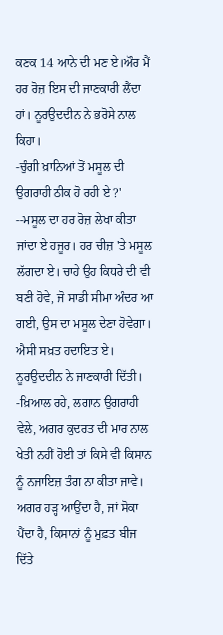ਕਣਕ 14 ਆਨੇ ਦੀ ਮਣ ਏ।ਔਰ ਮੈਂ ਹਰ ਰੋਜ਼ ਇਸ ਦੀ ਜਾਣਕਾਰੀ ਲੈਂਦਾ ਹਾਂ। ਨੂਰਉਦਦੀਨ ਨੇ ਭਰੋਸੇ ਨਾਲ ਕਿਹਾ।
-ਚੁੰਗੀ ਖ਼ਾਨਿਆਂ ਤੋਂ ਮਸੂਲ ਦੀ ਉਗਰਾਹੀ ਠੀਕ ਹੋ ਰਹੀ ਏ ?'
--ਮਸੂਲ ਦਾ ਹਰ ਰੋਜ਼ ਲੇਖਾ ਕੀਤਾ ਜਾਂਦਾ ਏ ਹਜੂਰ। ਹਰ ਚੀਜ਼ 'ਤੇ ਮਸੂਲ ਲੱਗਦਾ ਏ। ਚਾਹੇ ਉਹ ਕਿਧਰੇ ਦੀ ਵੀ ਬਣੀ ਹੋਵੇ, ਜੋ ਸਾਡੀ ਸੀਮਾ ਅੰਦਰ ਆ ਗਈ, ਉਸ ਦਾ ਮਸੂਲ ਦੇਣਾ ਹੋਵੇਗਾ। ਐਸੀ ਸਖ਼ਤ ਹਦਾਇਤ ਏ। ਨੂਰਉਦਦੀਨ ਨੇ ਜਾਣਕਾਰੀ ਦਿੱਤੀ।
-ਖ਼ਿਆਲ ਰਹੇ, ਲਗਾਨ ਉਗਰਾਹੀ ਵੇਲੇ, ਅਗਰ ਕੁਦਰਤ ਦੀ ਮਾਰ ਨਾਲ ਖੇਤੀ ਨਹੀਂ ਹੋਈ ਤਾਂ ਕਿਸੇ ਵੀ ਕਿਸਾਨ ਨੂੰ ਨਜਾਇਜ਼ ਤੰਗ ਨਾ ਕੀਤਾ ਜਾਵੇ। ਅਗਰ ਹੜ੍ਹ ਆਉਂਦਾ ਹੈ, ਜਾਂ ਸੋਕਾ ਪੈਂਦਾ ਹੈ, ਕਿਸਾਨਾਂ ਨੂੰ ਮੁਫ਼ਤ ਬੀਜ ਦਿੱਤੇ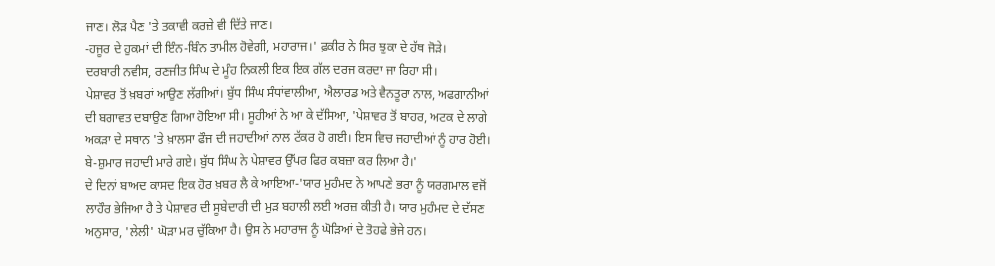ਜਾਣ। ਲੋੜ ਪੈਣ 'ਤੇ ਤਕਾਵੀ ਕਰਜ਼ੇ ਵੀ ਦਿੱਤੇ ਜਾਣ।
-ਹਜੂਰ ਦੇ ਹੁਕਮਾਂ ਦੀ ਇੰਨ-ਬਿੰਨ ਤਾਮੀਲ ਹੋਵੇਗੀ, ਮਹਾਰਾਜ।' ਫ਼ਕੀਰ ਨੇ ਸਿਰ ਝੁਕਾ ਦੇ ਹੱਥ ਜੋੜੇ।
ਦਰਬਾਰੀ ਨਵੀਸ, ਰਣਜੀਤ ਸਿੰਘ ਦੇ ਮੂੰਹ ਨਿਕਲੀ ਇਕ ਇਕ ਗੱਲ ਦਰਜ ਕਰਦਾ ਜਾ ਰਿਹਾ ਸੀ।
ਪੇਸ਼ਾਵਰ ਤੋਂ ਖ਼ਬਰਾਂ ਆਉਣ ਲੱਗੀਆਂ। ਬੁੱਧ ਸਿੰਘ ਸੰਧਾਂਵਾਲੀਆ, ਐਲਾਰਡ ਅਤੇ ਵੈਨਤੂਰਾ ਨਾਲ, ਅਫਗਾਨੀਆਂ ਦੀ ਬਗਾਵਤ ਦਬਾਉਣ ਗਿਆ ਹੋਇਆ ਸੀ। ਸੂਹੀਆਂ ਨੇ ਆ ਕੇ ਦੱਸਿਆ, 'ਪੇਸ਼ਾਵਰ ਤੋਂ ਬਾਹਰ, ਅਟਕ ਦੇ ਲਾਗੇ ਅਕੜਾ ਦੇ ਸਥਾਨ 'ਤੇ ਖ਼ਾਲਸਾ ਫੌਜ ਦੀ ਜਹਾਦੀਆਂ ਨਾਲ ਟੱਕਰ ਹੋ ਗਈ। ਇਸ ਵਿਚ ਜਹਾਦੀਆਂ ਨੂੰ ਹਾਰ ਹੋਈ। ਬੇ-ਸ਼ੁਮਾਰ ਜਹਾਦੀ ਮਾਰੇ ਗਏ। ਬੁੱਧ ਸਿੰਘ ਨੇ ਪੇਸ਼ਾਵਰ ਉੱਪਰ ਫਿਰ ਕਬਜ਼ਾ ਕਰ ਲਿਆ ਹੈ।'
ਦੇ ਦਿਨਾਂ ਬਾਅਦ ਕਾਸਦ ਇਕ ਹੋਰ ਖ਼ਬਰ ਲੈ ਕੇ ਆਇਆ-'ਯਾਰ ਮੁਹੰਮਦ ਨੇ ਆਪਣੇ ਭਰਾ ਨੂੰ ਯਰਗਮਾਲ ਵਜੋਂ ਲਾਹੌਰ ਭੇਜਿਆ ਹੈ ਤੇ ਪੇਸ਼ਾਵਰ ਦੀ ਸੂਬੇਦਾਰੀ ਦੀ ਮੁੜ ਬਹਾਲੀ ਲਈ ਅਰਜ਼ ਕੀਤੀ ਹੈ। ਯਾਰ ਮੁਹੰਮਦ ਦੇ ਦੱਸਣ ਅਨੁਸਾਰ, 'ਲੇਲੀ' ਘੋੜਾ ਮਰ ਚੁੱਕਿਆ ਹੈ। ਉਸ ਨੇ ਮਹਾਰਾਜ ਨੂੰ ਘੋੜਿਆਂ ਦੇ ਤੋਹਫੇ ਭੇਜੇ ਹਨ।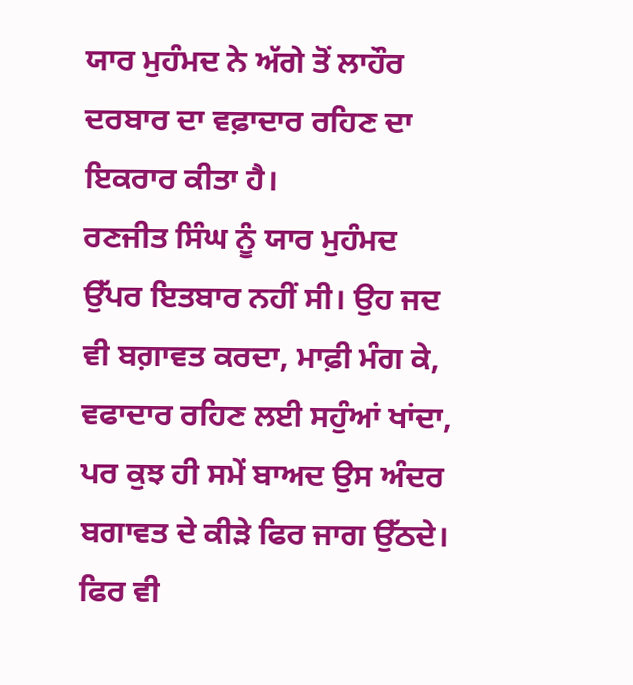ਯਾਰ ਮੁਹੰਮਦ ਨੇ ਅੱਗੇ ਤੋਂ ਲਾਹੌਰ ਦਰਬਾਰ ਦਾ ਵਫ਼ਾਦਾਰ ਰਹਿਣ ਦਾ ਇਕਰਾਰ ਕੀਤਾ ਹੈ।
ਰਣਜੀਤ ਸਿੰਘ ਨੂੰ ਯਾਰ ਮੁਹੰਮਦ ਉੱਪਰ ਇਤਬਾਰ ਨਹੀਂ ਸੀ। ਉਹ ਜਦ ਵੀ ਬਗ਼ਾਵਤ ਕਰਦਾ, ਮਾਫ਼ੀ ਮੰਗ ਕੇ, ਵਫਾਦਾਰ ਰਹਿਣ ਲਈ ਸਹੁੰਆਂ ਖਾਂਦਾ, ਪਰ ਕੁਝ ਹੀ ਸਮੇਂ ਬਾਅਦ ਉਸ ਅੰਦਰ ਬਗਾਵਤ ਦੇ ਕੀੜੇ ਫਿਰ ਜਾਗ ਉੱਠਦੇ। ਫਿਰ ਵੀ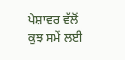ਪੇਸ਼ਾਵਰ ਵੱਲੋਂ ਕੁਝ ਸਮੇਂ ਲਈ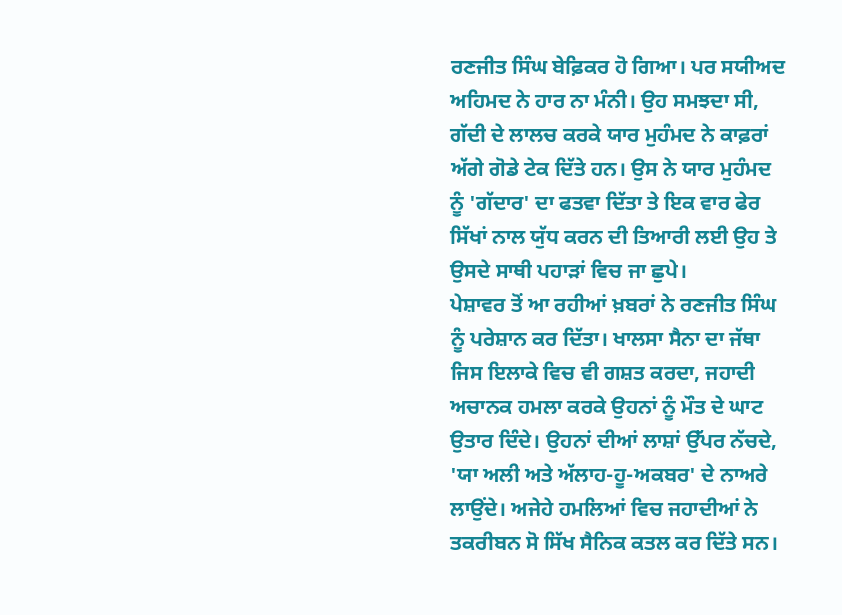ਰਣਜੀਤ ਸਿੰਘ ਬੇਫ਼ਿਕਰ ਹੋ ਗਿਆ। ਪਰ ਸਯੀਅਦ ਅਹਿਮਦ ਨੇ ਹਾਰ ਨਾ ਮੰਨੀ। ਉਹ ਸਮਝਦਾ ਸੀ, ਗੱਦੀ ਦੇ ਲਾਲਚ ਕਰਕੇ ਯਾਰ ਮੁਹੰਮਦ ਨੇ ਕਾਫ਼ਰਾਂ ਅੱਗੇ ਗੋਡੇ ਟੇਕ ਦਿੱਤੇ ਹਨ। ਉਸ ਨੇ ਯਾਰ ਮੁਹੰਮਦ ਨੂੰ 'ਗੱਦਾਰ' ਦਾ ਫਤਵਾ ਦਿੱਤਾ ਤੇ ਇਕ ਵਾਰ ਫੇਰ ਸਿੱਖਾਂ ਨਾਲ ਯੁੱਧ ਕਰਨ ਦੀ ਤਿਆਰੀ ਲਈ ਉਹ ਤੇ ਉਸਦੇ ਸਾਥੀ ਪਹਾੜਾਂ ਵਿਚ ਜਾ ਛੁਪੇ।
ਪੇਸ਼ਾਵਰ ਤੋਂ ਆ ਰਹੀਆਂ ਖ਼ਬਰਾਂ ਨੇ ਰਣਜੀਤ ਸਿੰਘ ਨੂੰ ਪਰੇਸ਼ਾਨ ਕਰ ਦਿੱਤਾ। ਖਾਲਸਾ ਸੈਨਾ ਦਾ ਜੱਥਾ ਜਿਸ ਇਲਾਕੇ ਵਿਚ ਵੀ ਗਸ਼ਤ ਕਰਦਾ, ਜਹਾਦੀ ਅਚਾਨਕ ਹਮਲਾ ਕਰਕੇ ਉਹਨਾਂ ਨੂੰ ਮੌਤ ਦੇ ਘਾਟ ਉਤਾਰ ਦਿੰਦੇ। ਉਹਨਾਂ ਦੀਆਂ ਲਾਸ਼ਾਂ ਉੱਪਰ ਨੱਚਦੇ, 'ਯਾ ਅਲੀ ਅਤੇ ਅੱਲਾਹ-ਹੂ-ਅਕਬਰ' ਦੇ ਨਾਅਰੇ ਲਾਉਂਦੇ। ਅਜੇਹੇ ਹਮਲਿਆਂ ਵਿਚ ਜਹਾਦੀਆਂ ਨੇ ਤਕਰੀਬਨ ਸੋ ਸਿੱਖ ਸੈਨਿਕ ਕਤਲ ਕਰ ਦਿੱਤੇ ਸਨ।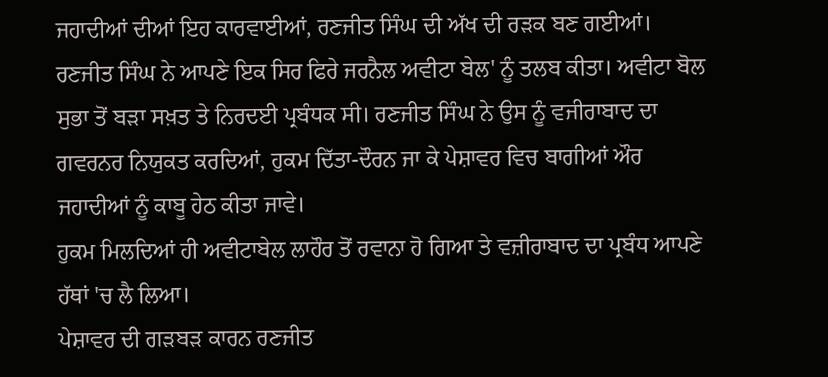ਜਹਾਦੀਆਂ ਦੀਆਂ ਇਹ ਕਾਰਵਾਈਆਂ, ਰਣਜੀਤ ਸਿੰਘ ਦੀ ਅੱਖ ਦੀ ਰੜਕ ਬਣ ਗਈਆਂ। ਰਣਜੀਤ ਸਿੰਘ ਨੇ ਆਪਣੇ ਇਕ ਸਿਰ ਫਿਰੇ ਜਰਨੈਲ ਅਵੀਟਾ ਬੇਲ' ਨੂੰ ਤਲਬ ਕੀਤਾ। ਅਵੀਟਾ ਬੋਲ ਸੁਭਾ ਤੋਂ ਬੜਾ ਸਖ਼ਤ ਤੇ ਨਿਰਦਈ ਪ੍ਰਬੰਧਕ ਸੀ। ਰਣਜੀਤ ਸਿੰਘ ਨੇ ਉਸ ਨੂੰ ਵਜੀਰਾਬਾਦ ਦਾ ਗਵਰਨਰ ਨਿਯੁਕਤ ਕਰਦਿਆਂ, ਹੁਕਮ ਦਿੱਤਾ-ਦੌਰਨ ਜਾ ਕੇ ਪੇਸ਼ਾਵਰ ਵਿਚ ਬਾਗੀਆਂ ਔਰ ਜਹਾਦੀਆਂ ਨੂੰ ਕਾਬੂ ਹੇਠ ਕੀਤਾ ਜਾਵੇ।
ਹੁਕਮ ਮਿਲਦਿਆਂ ਹੀ ਅਵੀਟਾਬੇਲ ਲਾਹੌਰ ਤੋਂ ਰਵਾਨਾ ਹੋ ਗਿਆ ਤੇ ਵਜ਼ੀਰਾਬਾਦ ਦਾ ਪ੍ਰਬੰਧ ਆਪਣੇ ਹੱਥਾਂ 'ਚ ਲੈ ਲਿਆ।
ਪੇਸ਼ਾਵਰ ਦੀ ਗੜਬੜ ਕਾਰਨ ਰਣਜੀਤ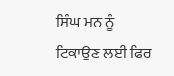ਸਿੰਘ ਮਨ ਨੂੰ ਟਿਕਾਉਣ ਲਈ ਫਿਰ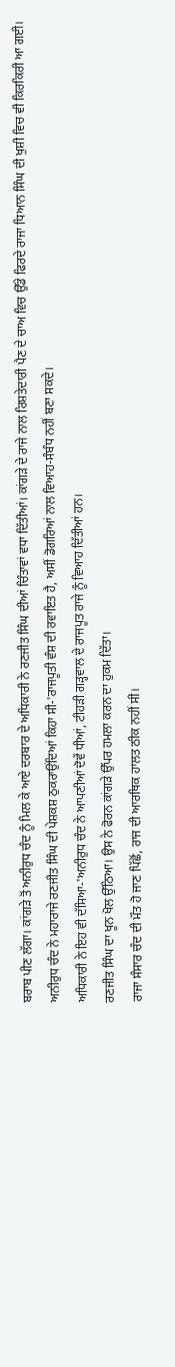ਬਰਾਬ ਪੀਣ ਲੱਗਾ। ਕਾਂਗੜੇ ਤੋਂ ਅਨੀਰੁਧ ਚੰਦ ਨੂੰ ਮਿਲ ਕੇ ਆਏ ਦਰਬਾਰ ਦੇ ਅਧਿਕਾਰੀ ਨੇ ਰਣਜੀਤ ਸਿੰਘ ਦੀਆਂ ਚਿੰਤਾਵਾਂ ਵਧਾ ਦਿੱਤੀਆਂ। ਕਾਂਗੜੇ ਦੇ ਰਾਜੇ ਨਾਲ ਰਿਸ਼ਤੇਦਾਰੀ ਪੈਣ ਦੇ ਚਾਅ ਵਿਚ ਉੱਡੇ ਫਿਰਦੇ ਰਾਜਾ ਧਿਆਨ ਸਿੰਘ ਦੀ ਖੁਸ਼ੀ ਵਿਚ ਵੀ ਕਿਰਕਿਰੀ ਆ ਗਈ।
ਅਨੀਰੁਧ ਚੰਦ ਨੇ ਮਹਾਰਾਜੇ ਰਣਜੀਤ ਸਿੰਘ ਦੀ ਪੇਸ਼ਕਸ਼ ਠੁਕਰਾਉਂਦਿਆਂ ਕਿਹਾ ਸੀ-'ਰਾਜਪੂਤੀ ਵੰਸ਼ ਦੀ ਰਵਾਇਤ ਹੈ, ਅਸੀਂ ਡੋਗਰਿਆਂ ਨਾਲ ਵਿਆਹ-ਸੰਬੰਧ ਨਹੀਂ ਬਣਾ ਸਕਦੇ।
ਅਧਿਕਾਰੀ ਨੇ ਇਹ ਵੀ ਦੱਸਿਆ-'ਅਨੀਰੁਧ ਚੰਦ ਨੇ ਆਪਣੀਆਂ ਦੋਵੇਂ ਧੀਆਂ, ਟੀਹੜੀ ਗੜ੍ਹਵਾਲ ਦੇ ਰਾਜਪੂਤ ਰਾਜੇ ਨੂੰ ਵਿਆਹ ਦਿੱਤੀਆਂ ਹਨ।
ਰਣਜੀਤ ਸਿੰਘ ਦਾ ਖੂਨ ਖੋਲ ਉੱਠਿਆ। ਉਸ ਨੇ ਫੋਰਨ ਕਾਂਗੜੇ ਉੱਪਰ ਹਮਲਾ ਕਰਨ ਦਾ ਹੁਕਮ ਦਿੱਤਾ।
ਰਾਜਾ ਸੰਸਾਰ ਚੰਦ ਦੀ ਮੌਤ ਹੋ ਜਾਣ ਪਿੱਛੋਂ, ਰਾਜ ਦੀ ਆਰਥਿਕ ਹਾਲਤ ਠੀਕ ਨਹੀਂ ਸੀ।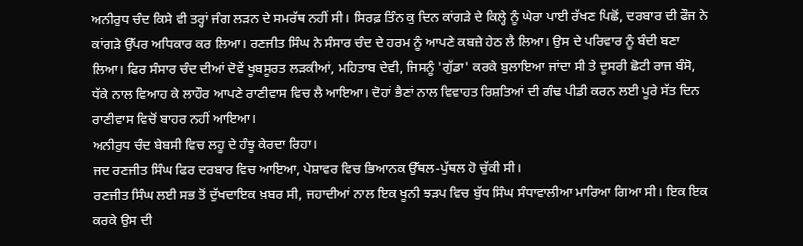ਅਨੀਰੁਧ ਚੰਦ ਕਿਸੇ ਵੀ ਤਰ੍ਹਾਂ ਜੰਗ ਲੜਨ ਦੇ ਸਮਰੱਥ ਨਹੀਂ ਸੀ। ਸਿਰਫ਼ ਤਿੰਨ ਕੁ ਦਿਨ ਕਾਂਗੜੇ ਦੇ ਕਿਲ੍ਹੇ ਨੂੰ ਘੇਰਾ ਪਾਈ ਰੱਖਣ ਪਿਛੋਂ, ਦਰਬਾਰ ਦੀ ਫੌਜ ਨੇ ਕਾਂਗੜੇ ਉੱਪਰ ਅਧਿਕਾਰ ਕਰ ਲਿਆ। ਰਣਜੀਤ ਸਿੰਘ ਨੇ ਸੰਸਾਰ ਚੰਦ ਦੇ ਹਰਮ ਨੂੰ ਆਪਣੇ ਕਬਜ਼ੇ ਹੇਠ ਲੈ ਲਿਆ। ਉਸ ਦੇ ਪਰਿਵਾਰ ਨੂੰ ਬੰਦੀ ਬਣਾ ਲਿਆ। ਫਿਰ ਸੰਸਾਰ ਚੰਦ ਦੀਆਂ ਦੋਵੇਂ ਖੂਬਸੂਰਤ ਲੜਕੀਆਂ, ਮਹਿਤਾਬ ਦੇਵੀ, ਜਿਸਨੂੰ 'ਗੁੱਡਾ' ਕਰਕੇ ਬੁਲਾਇਆ ਜਾਂਦਾ ਸੀ ਤੇ ਦੂਸਰੀ ਛੋਟੀ ਰਾਜ ਬੰਸੋ, ਧੱਕੇ ਨਾਲ ਵਿਆਹ ਕੇ ਲਾਹੌਰ ਆਪਣੇ ਰਾਣੀਵਾਸ ਵਿਚ ਲੈ ਆਇਆ। ਦੋਹਾਂ ਭੈਣਾਂ ਨਾਲ ਵਿਵਾਹਤ ਰਿਸ਼ਤਿਆਂ ਦੀ ਗੰਢ ਪੀਡੀ ਕਰਨ ਲਈ ਪੂਰੇ ਸੱਤ ਦਿਨ ਰਾਣੀਵਾਸ ਵਿਚੋਂ ਬਾਹਰ ਨਹੀਂ ਆਇਆ।
ਅਨੀਰੁਧ ਚੰਦ ਬੇਬਸੀ ਵਿਚ ਲਹੂ ਦੇ ਹੰਝੂ ਕੇਰਦਾ ਰਿਹਾ।
ਜਦ ਰਣਜੀਤ ਸਿੰਘ ਫਿਰ ਦਰਬਾਰ ਵਿਚ ਆਇਆ, ਪੇਸ਼ਾਵਰ ਵਿਚ ਭਿਆਨਕ ਉੱਥਲ-ਪੁੱਥਲ ਹੋ ਚੁੱਕੀ ਸੀ।
ਰਣਜੀਤ ਸਿੰਘ ਲਈ ਸਭ ਤੋਂ ਦੁੱਖਦਾਇਕ ਖ਼ਬਰ ਸੀ, ਜਹਾਦੀਆਂ ਨਾਲ ਇਕ ਖੂਨੀ ਝੜਪ ਵਿਚ ਬੁੱਧ ਸਿੰਘ ਸੰਧਾਵਾਲੀਆ ਮਾਰਿਆ ਗਿਆ ਸੀ। ਇਕ ਇਕ ਕਰਕੇ ਉਸ ਦੀ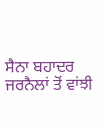ਸੈਨਾ ਬਹਾਦਰ ਜਰਨੈਲਾਂ ਤੋਂ ਵਾਂਝੀ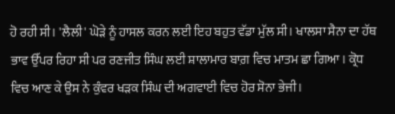ਹੋ ਰਹੀ ਸੀ। 'ਲੈਲੀ' ਘੋੜੇ ਨੂੰ ਹਾਸਲ ਕਰਨ ਲਈ ਇਹ ਬਹੁਤ ਵੱਡਾ ਮੁੱਲ ਸੀ। ਖਾਲਸਾ ਸੈਨਾ ਦਾ ਹੱਥ ਭਾਵ ਉੱਪਰ ਰਿਹਾ ਸੀ ਪਰ ਰਣਜੀਤ ਸਿੰਘ ਲਈ ਸ਼ਾਲਾਮਾਰ ਬਾਗ਼ ਵਿਚ ਮਾਤਮ ਛਾ ਗਿਆ। ਕ੍ਰੋਧ ਵਿਚ ਆਣ ਕੇ ਉਸ ਨੇ ਕੁੰਵਰ ਖੜਕ ਸਿੰਘ ਦੀ ਅਗਵਾਈ ਵਿਚ ਹੋਰ ਸੋਨਾ ਭੇਜੀ।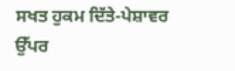ਸਖਤ ਹੁਕਮ ਦਿੱਤੇ-ਪੇਸ਼ਾਵਰ ਉੱਪਰ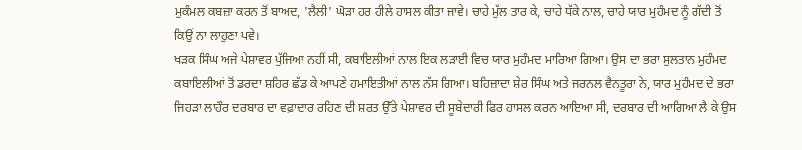ਮੁਕੰਮਲ ਕਬਜ਼ਾ ਕਰਨ ਤੋਂ ਬਾਅਦ, 'ਲੈਲੀ' ਘੋੜਾ ਹਰ ਹੀਲੇ ਹਾਸਲ ਕੀਤਾ ਜਾਵੇ। ਚਾਹੇ ਮੁੱਲ ਤਾਰ ਕੇ, ਚਾਹੇ ਧੱਕੇ ਨਾਲ, ਚਾਹੇ ਯਾਰ ਮੁਹੰਮਦ ਨੂੰ ਗੱਦੀ ਤੋਂ ਕਿਉਂ ਨਾ ਲਾਹੁਣਾ ਪਵੇ।
ਖੜਕ ਸਿੰਘ ਅਜੇ ਪੇਸ਼ਾਵਰ ਪੁੱਜਿਆ ਨਹੀਂ ਸੀ, ਕਬਾਇਲੀਆਂ ਨਾਲ ਇਕ ਲੜਾਈ ਵਿਚ ਯਾਰ ਮੁਹੰਮਦ ਮਾਰਿਆ ਗਿਆ। ਉਸ ਦਾ ਭਰਾ ਸੁਲਤਾਨ ਮੁਹੰਮਦ ਕਬਾਇਲੀਆਂ ਤੋਂ ਡਰਦਾ ਸ਼ਹਿਰ ਛੱਡ ਕੇ ਆਪਣੇ ਹਮਾਇਤੀਆਂ ਨਾਲ ਨੱਸ ਗਿਆ। ਬਹਿਜ਼ਾਦਾ ਸ਼ੇਰ ਸਿੰਘ ਅਤੇ ਜਰਨਲ ਵੈਨਤੂਰਾ ਨੇ, ਯਾਰ ਮੁਹੰਮਦ ਦੇ ਭਰਾ ਜਿਹੜਾ ਲਾਹੌਰ ਦਰਬਾਰ ਦਾ ਵਫ਼ਾਦਾਰ ਰਹਿਣ ਦੀ ਸ਼ਰਤ ਉੱਤੇ ਪੇਸ਼ਾਵਰ ਦੀ ਸੂਬੇਦਾਰੀ ਫਿਰ ਹਾਸਲ ਕਰਨ ਆਇਆ ਸੀ, ਦਰਬਾਰ ਦੀ ਆਗਿਆ ਲੈ ਕੇ ਉਸ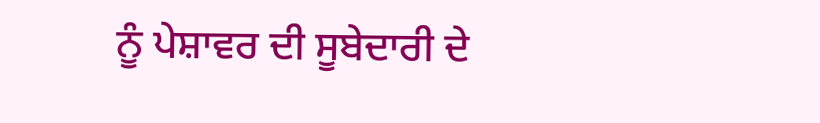ਨੂੰ ਪੇਸ਼ਾਵਰ ਦੀ ਸੂਬੇਦਾਰੀ ਦੇ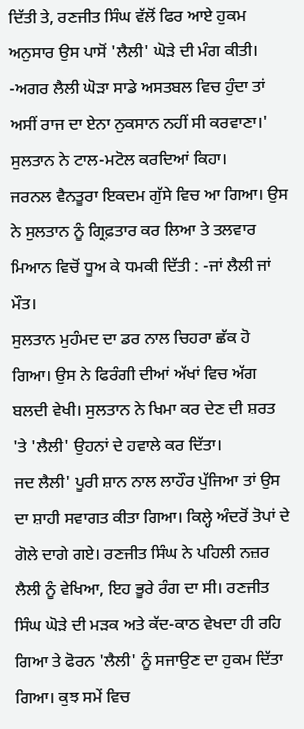ਦਿੱਤੀ ਤੇ, ਰਣਜੀਤ ਸਿੰਘ ਵੱਲੋਂ ਫਿਰ ਆਏ ਹੁਕਮ ਅਨੁਸਾਰ ਉਸ ਪਾਸੋਂ 'ਲੈਲੀ' ਘੋੜੇ ਦੀ ਮੰਗ ਕੀਤੀ।
-ਅਗਰ ਲੈਲੀ ਘੋੜਾ ਸਾਡੇ ਅਸਤਬਲ ਵਿਚ ਹੁੰਦਾ ਤਾਂ ਅਸੀਂ ਰਾਜ ਦਾ ਏਨਾ ਨੁਕਸਾਨ ਨਹੀਂ ਸੀ ਕਰਵਾਣਾ।' ਸੁਲਤਾਨ ਨੇ ਟਾਲ-ਮਟੋਲ ਕਰਦਿਆਂ ਕਿਹਾ।
ਜਰਨਲ ਵੈਨਤੂਰਾ ਇਕਦਮ ਗੁੱਸੇ ਵਿਚ ਆ ਗਿਆ। ਉਸ ਨੇ ਸੁਲਤਾਨ ਨੂੰ ਗ੍ਰਿਫ਼ਤਾਰ ਕਰ ਲਿਆ ਤੇ ਤਲਵਾਰ ਮਿਆਨ ਵਿਚੋਂ ਧੂਅ ਕੇ ਧਮਕੀ ਦਿੱਤੀ : -ਜਾਂ ਲੈਲੀ ਜਾਂ ਮੌਤ।
ਸੁਲਤਾਨ ਮੁਹੰਮਦ ਦਾ ਡਰ ਨਾਲ ਚਿਹਰਾ ਛੱਕ ਹੋ ਗਿਆ। ਉਸ ਨੇ ਫਿਰੰਗੀ ਦੀਆਂ ਅੱਖਾਂ ਵਿਚ ਅੱਗ ਬਲਦੀ ਵੇਖੀ। ਸੁਲਤਾਨ ਨੇ ਖਿਮਾ ਕਰ ਦੇਣ ਦੀ ਸ਼ਰਤ 'ਤੇ 'ਲੈਲੀ' ਉਹਨਾਂ ਦੇ ਹਵਾਲੇ ਕਰ ਦਿੱਤਾ।
ਜਦ ਲੈਲੀ' ਪੂਰੀ ਸ਼ਾਨ ਨਾਲ ਲਾਹੌਰ ਪੁੱਜਿਆ ਤਾਂ ਉਸ ਦਾ ਸ਼ਾਹੀ ਸਵਾਗਤ ਕੀਤਾ ਗਿਆ। ਕਿਲ੍ਹੇ ਅੰਦਰੋਂ ਤੋਪਾਂ ਦੇ ਗੋਲੇ ਦਾਗੇ ਗਏ। ਰਣਜੀਤ ਸਿੰਘ ਨੇ ਪਹਿਲੀ ਨਜ਼ਰ ਲੈਲੀ ਨੂੰ ਵੇਖਿਆ, ਇਹ ਭੂਰੇ ਰੰਗ ਦਾ ਸੀ। ਰਣਜੀਤ ਸਿੰਘ ਘੋੜੇ ਦੀ ਮੜਕ ਅਤੇ ਕੱਦ-ਕਾਠ ਵੇਖਦਾ ਹੀ ਰਹਿ ਗਿਆ ਤੇ ਫੋਰਨ 'ਲੈਲੀ' ਨੂੰ ਸਜਾਉਣ ਦਾ ਹੁਕਮ ਦਿੱਤਾ ਗਿਆ। ਕੁਝ ਸਮੇਂ ਵਿਚ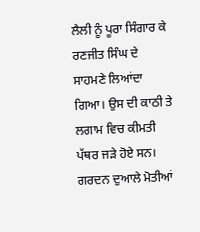ਲੈਲੀ ਨੂੰ ਪੂਰਾ ਸਿੰਗਾਰ ਕੇ ਰਣਜੀਤ ਸਿੰਘ ਦੇ ਸਾਹਮਣੇ ਲਿਆਂਦਾ ਗਿਆ। ਉਸ ਦੀ ਕਾਠੀ ਤੇ ਲਗਾਮ ਵਿਚ ਕੀਮਤੀ ਪੱਥਰ ਜੜੇ ਹੋਏ ਸਨ। ਗਰਦਨ ਦੁਆਲੇ ਮੋਤੀਆਂ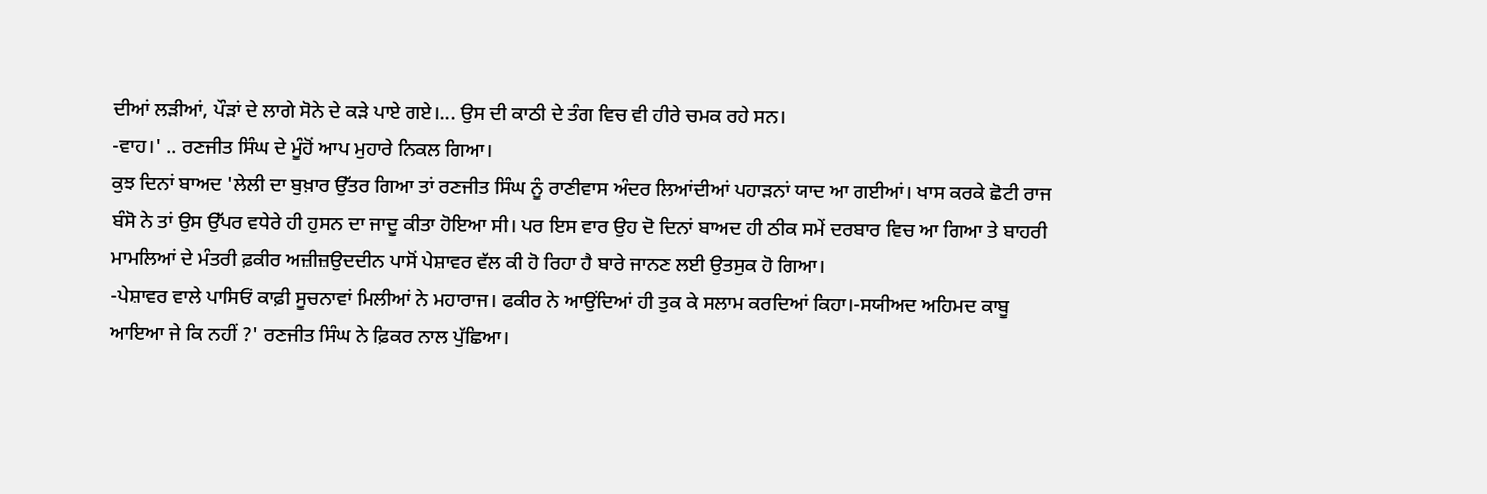ਦੀਆਂ ਲੜੀਆਂ, ਪੌੜਾਂ ਦੇ ਲਾਗੇ ਸੋਨੇ ਦੇ ਕੜੇ ਪਾਏ ਗਏ।... ਉਸ ਦੀ ਕਾਠੀ ਦੇ ਤੰਗ ਵਿਚ ਵੀ ਹੀਰੇ ਚਮਕ ਰਹੇ ਸਨ।
-ਵਾਹ।' .. ਰਣਜੀਤ ਸਿੰਘ ਦੇ ਮੂੰਹੋਂ ਆਪ ਮੁਹਾਰੇ ਨਿਕਲ ਗਿਆ।
ਕੁਝ ਦਿਨਾਂ ਬਾਅਦ 'ਲੇਲੀ ਦਾ ਬੁਖ਼ਾਰ ਉੱਤਰ ਗਿਆ ਤਾਂ ਰਣਜੀਤ ਸਿੰਘ ਨੂੰ ਰਾਣੀਵਾਸ ਅੰਦਰ ਲਿਆਂਦੀਆਂ ਪਹਾੜਨਾਂ ਯਾਦ ਆ ਗਈਆਂ। ਖਾਸ ਕਰਕੇ ਛੋਟੀ ਰਾਜ ਬੰਸੋ ਨੇ ਤਾਂ ਉਸ ਉੱਪਰ ਵਧੇਰੇ ਹੀ ਹੁਸਨ ਦਾ ਜਾਦੂ ਕੀਤਾ ਹੋਇਆ ਸੀ। ਪਰ ਇਸ ਵਾਰ ਉਹ ਦੋ ਦਿਨਾਂ ਬਾਅਦ ਹੀ ਠੀਕ ਸਮੇਂ ਦਰਬਾਰ ਵਿਚ ਆ ਗਿਆ ਤੇ ਬਾਹਰੀ ਮਾਮਲਿਆਂ ਦੇ ਮੰਤਰੀ ਫ਼ਕੀਰ ਅਜ਼ੀਜ਼ਉਦਦੀਨ ਪਾਸੋਂ ਪੇਸ਼ਾਵਰ ਵੱਲ ਕੀ ਹੋ ਰਿਹਾ ਹੈ ਬਾਰੇ ਜਾਨਣ ਲਈ ਉਤਸੁਕ ਹੋ ਗਿਆ।
-ਪੇਸ਼ਾਵਰ ਵਾਲੇ ਪਾਸਿਓਂ ਕਾਫ਼ੀ ਸੂਚਨਾਵਾਂ ਮਿਲੀਆਂ ਨੇ ਮਹਾਰਾਜ। ਫਕੀਰ ਨੇ ਆਉਂਦਿਆਂ ਹੀ ਤੁਕ ਕੇ ਸਲਾਮ ਕਰਦਿਆਂ ਕਿਹਾ।-ਸਯੀਅਦ ਅਹਿਮਦ ਕਾਬੂ ਆਇਆ ਜੇ ਕਿ ਨਹੀਂ ?' ਰਣਜੀਤ ਸਿੰਘ ਨੇ ਫ਼ਿਕਰ ਨਾਲ ਪੁੱਛਿਆ।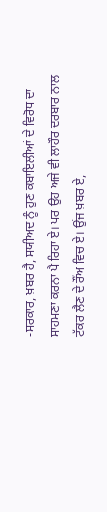-ਸਰਕਾਰ, ਖ਼ਬਰ ਹੈ, ਸਯੀਅਦ ਨੂੰ ਹੁਣ ਕਬਾਇਲੀਆਂ ਦੇ ਵਿਰੋਧ ਦਾ ਸਾਹਮਣਾ ਕਰਨਾ ਪੈ ਰਿਹਾ ਏ। ਪਰ ਉਹ ਅਜੇ ਵੀ ਲਾਹੌਰ ਦਰਬਾਰ ਨਾਲ ਟੱਕਰ ਲੈਣ ਦੇ ਰੌਂਅ ਵਿਚ ਏ। ਉਂਜ ਖ਼ਬਰ ਏ,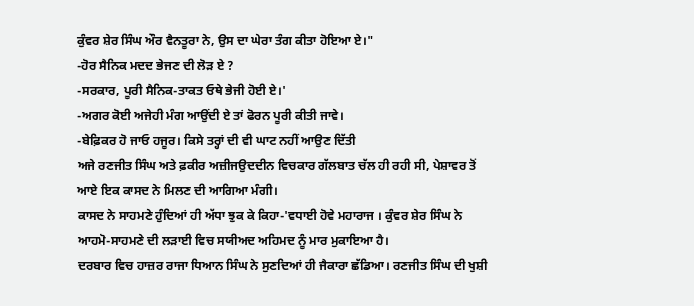ਕੁੰਵਰ ਸ਼ੇਰ ਸਿੰਘ ਔਰ ਵੈਨਤੂਰਾ ਨੇ, ਉਸ ਦਾ ਘੇਰਾ ਤੰਗ ਕੀਤਾ ਹੋਇਆ ਏ।"
-ਹੋਰ ਸੈਨਿਕ ਮਦਦ ਭੇਜਣ ਦੀ ਲੋੜ ਏ ?
-ਸਰਕਾਰ, ਪੂਰੀ ਸੈਨਿਕ-ਤਾਕਤ ਓਥੇ ਭੇਜੀ ਹੋਈ ਏ।'
-ਅਗਰ ਕੋਈ ਅਜੇਹੀ ਮੰਗ ਆਉਂਦੀ ਏ ਤਾਂ ਫੋਰਨ ਪੂਰੀ ਕੀਤੀ ਜਾਵੇ।
-ਬੇਫ਼ਿਕਰ ਹੋ ਜਾਓ ਹਜੂਰ। ਕਿਸੇ ਤਰ੍ਹਾਂ ਦੀ ਵੀ ਘਾਟ ਨਹੀਂ ਆਉਣ ਦਿੱਤੀ
ਅਜੇ ਰਣਜੀਤ ਸਿੰਘ ਅਤੇ ਫ਼ਕੀਰ ਅਜ਼ੀਜਉਦਦੀਨ ਵਿਚਕਾਰ ਗੱਲਬਾਤ ਚੱਲ ਹੀ ਰਹੀ ਸੀ, ਪੇਸ਼ਾਵਰ ਤੋਂ ਆਏ ਇਕ ਕਾਸਦ ਨੇ ਮਿਲਣ ਦੀ ਆਗਿਆ ਮੰਗੀ।
ਕਾਸਦ ਨੇ ਸਾਹਮਣੇ ਹੁੰਦਿਆਂ ਹੀ ਅੱਧਾ ਝੁਕ ਕੇ ਕਿਹਾ-'ਵਧਾਈ ਹੋਵੇ ਮਹਾਰਾਜ । ਕੁੰਵਰ ਸ਼ੇਰ ਸਿੰਘ ਨੇ ਆਹਮੋ-ਸਾਹਮਣੇ ਦੀ ਲੜਾਈ ਵਿਚ ਸਯੀਅਦ ਅਹਿਮਦ ਨੂੰ ਮਾਰ ਮੁਕਾਇਆ ਹੈ।
ਦਰਬਾਰ ਵਿਚ ਹਾਜ਼ਰ ਰਾਜਾ ਧਿਆਨ ਸਿੰਘ ਨੇ ਸੁਣਦਿਆਂ ਹੀ ਜੈਕਾਰਾ ਛੱਡਿਆ। ਰਣਜੀਤ ਸਿੰਘ ਦੀ ਖੁਸ਼ੀ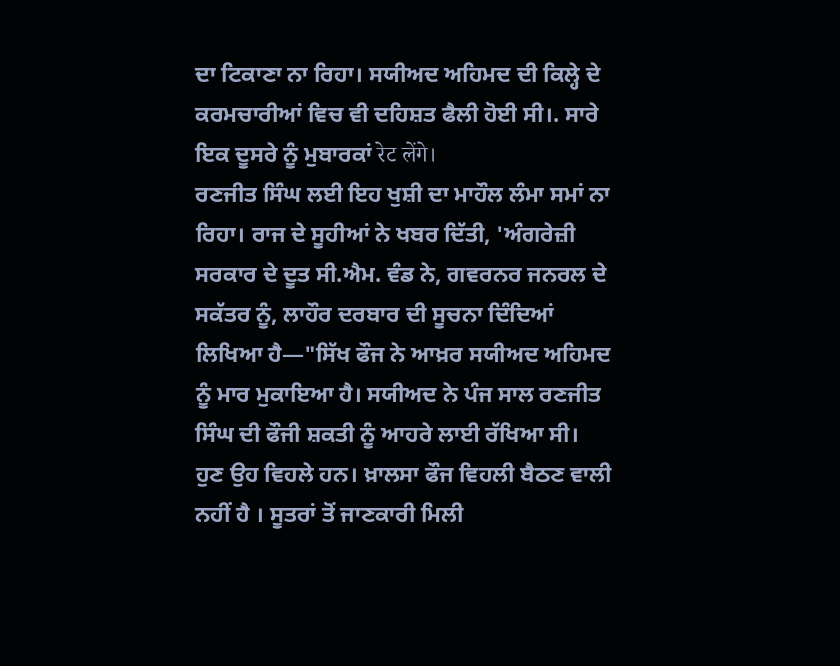ਦਾ ਟਿਕਾਣਾ ਨਾ ਰਿਹਾ। ਸਯੀਅਦ ਅਹਿਮਦ ਦੀ ਕਿਲ੍ਹੇ ਦੇ ਕਰਮਚਾਰੀਆਂ ਵਿਚ ਵੀ ਦਹਿਸ਼ਤ ਫੈਲੀ ਹੋਈ ਸੀ।. ਸਾਰੇ ਇਕ ਦੂਸਰੇ ਨੂੰ ਮੁਬਾਰਕਾਂ रेट लेंगे।
ਰਣਜੀਤ ਸਿੰਘ ਲਈ ਇਹ ਖੁਸ਼ੀ ਦਾ ਮਾਹੌਲ ਲੰਮਾ ਸਮਾਂ ਨਾ ਰਿਹਾ। ਰਾਜ ਦੇ ਸੂਹੀਆਂ ਨੇ ਖਬਰ ਦਿੱਤੀ, 'ਅੰਗਰੇਜ਼ੀ ਸਰਕਾਰ ਦੇ ਦੂਤ ਸੀ.ਐਮ. ਵੰਡ ਨੇ, ਗਵਰਨਰ ਜਨਰਲ ਦੇ ਸਕੱਤਰ ਨੂੰ, ਲਾਹੌਰ ਦਰਬਾਰ ਦੀ ਸੂਚਨਾ ਦਿੰਦਿਆਂ ਲਿਖਿਆ ਹੈ—"ਸਿੱਖ ਫੌਜ ਨੇ ਆਖ਼ਰ ਸਯੀਅਦ ਅਹਿਮਦ ਨੂੰ ਮਾਰ ਮੁਕਾਇਆ ਹੈ। ਸਯੀਅਦ ਨੇ ਪੰਜ ਸਾਲ ਰਣਜੀਤ ਸਿੰਘ ਦੀ ਫੌਜੀ ਸ਼ਕਤੀ ਨੂੰ ਆਹਰੇ ਲਾਈ ਰੱਖਿਆ ਸੀ। ਹੁਣ ਉਹ ਵਿਹਲੇ ਹਨ। ਖ਼ਾਲਸਾ ਫੌਜ ਵਿਹਲੀ ਬੈਠਣ ਵਾਲੀ ਨਹੀਂ ਹੈ । ਸੂਤਰਾਂ ਤੋਂ ਜਾਣਕਾਰੀ ਮਿਲੀ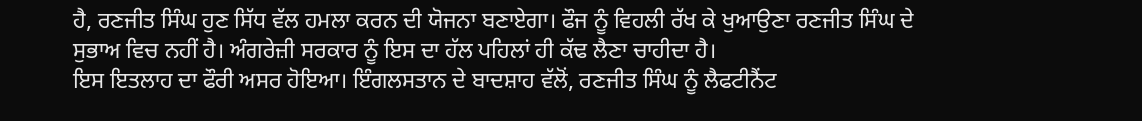ਹੈ, ਰਣਜੀਤ ਸਿੰਘ ਹੁਣ ਸਿੱਧ ਵੱਲ ਹਮਲਾ ਕਰਨ ਦੀ ਯੋਜਨਾ ਬਣਾਏਗਾ। ਫੌਜ ਨੂੰ ਵਿਹਲੀ ਰੱਖ ਕੇ ਖੁਆਉਣਾ ਰਣਜੀਤ ਸਿੰਘ ਦੇ ਸੁਭਾਅ ਵਿਚ ਨਹੀਂ ਹੈ। ਅੰਗਰੇਜ਼ੀ ਸਰਕਾਰ ਨੂੰ ਇਸ ਦਾ ਹੱਲ ਪਹਿਲਾਂ ਹੀ ਕੱਢ ਲੈਣਾ ਚਾਹੀਦਾ ਹੈ।
ਇਸ ਇਤਲਾਹ ਦਾ ਫੌਰੀ ਅਸਰ ਹੋਇਆ। ਇੰਗਲਸਤਾਨ ਦੇ ਬਾਦਸ਼ਾਹ ਵੱਲੋਂ, ਰਣਜੀਤ ਸਿੰਘ ਨੂੰ ਲੈਫਟੀਨੈਂਟ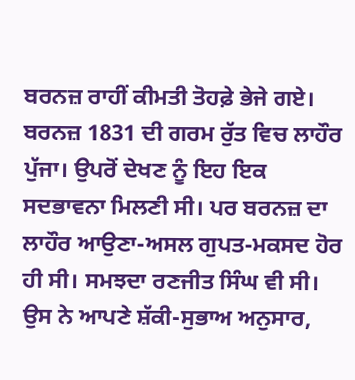ਬਰਨਜ਼ ਰਾਹੀਂ ਕੀਮਤੀ ਤੋਹਫ਼ੇ ਭੇਜੇ ਗਏ। ਬਰਨਜ਼ 1831 ਦੀ ਗਰਮ ਰੁੱਤ ਵਿਚ ਲਾਹੌਰ ਪੁੱਜਾ। ਉਪਰੋਂ ਦੇਖਣ ਨੂੰ ਇਹ ਇਕ ਸਦਭਾਵਨਾ ਮਿਲਣੀ ਸੀ। ਪਰ ਬਰਨਜ਼ ਦਾ ਲਾਹੌਰ ਆਉਣਾ-ਅਸਲ ਗੁਪਤ-ਮਕਸਦ ਹੋਰ ਹੀ ਸੀ। ਸਮਝਦਾ ਰਣਜੀਤ ਸਿੰਘ ਵੀ ਸੀ। ਉਸ ਨੇ ਆਪਣੇ ਸ਼ੱਕੀ-ਸੁਭਾਅ ਅਨੁਸਾਰ,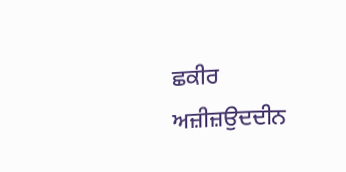ਛਕੀਰ ਅਜ਼ੀਜ਼ਉਦਦੀਨ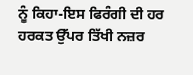ਨੂੰ ਕਿਹਾ-ਇਸ ਫਿਰੰਗੀ ਦੀ ਹਰ ਹਰਕਤ ਉੱਪਰ ਤਿੱਖੀ ਨਜ਼ਰ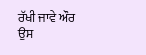ਰੱਖੀ ਜਾਵੇ ਔਰ ਉਸ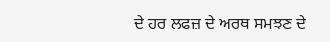ਦੇ ਹਰ ਲਫਜ਼ ਦੇ ਅਰਥ ਸਮਝਣ ਦੇ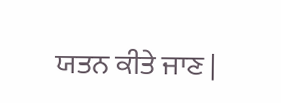ਯਤਨ ਕੀਤੇ ਜਾਣ |